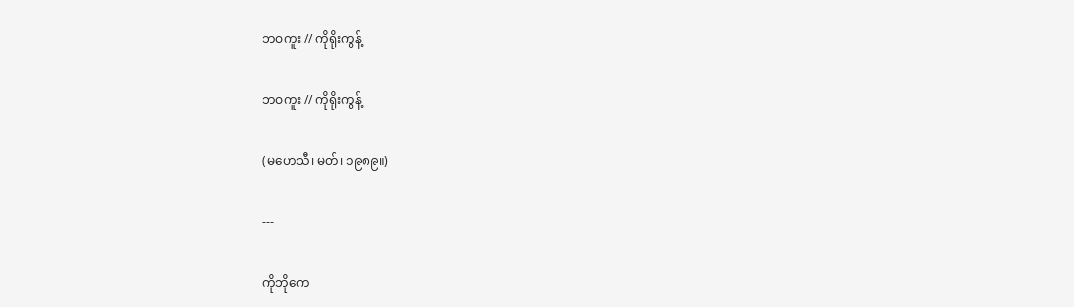ဘဝကူး // ကိုရိုးကွန့်

ဘဝကူး // ကိုရိုးကွန့်

(မဟေသီ၊ မတ်၊ ၁၉၈၉။)

---

ကိုဘိုကေ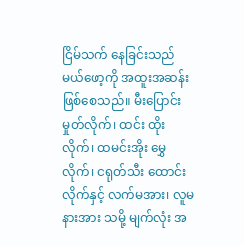ငြိမ်သက် နေခြင်းသည် မယ်ဖော့ကို အထူးအဆန်း ဖြစ်စေသည်။ မီးပြောင်း မှုတ်လိုက်၊ ထင်း ထိုးလိုက်၊ ထမင်းအိုး မွှေလိုက်၊ ငရုတ်သီး ထောင်းလိုက်နှင့် လက်မအား၊ လူမနားအား သမို့ မျက်လုံး အ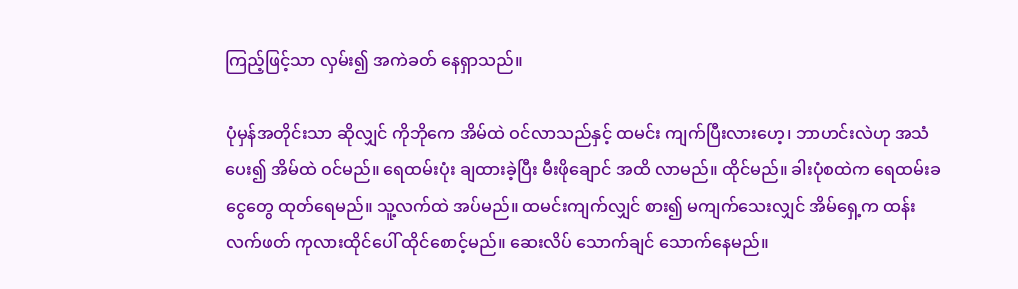ကြည့်ဖြင့်သာ လှမ်း၍ အကဲခတ် နေရှာသည်။

ပုံမှန်အတိုင်းသာ ဆိုလျှင် ကိုဘိုကေ အိမ်ထဲ ဝင်လာသည်နှင့် ထမင်း ကျက်ပြီးလားဟေ့၊ ဘာဟင်းလဲဟု အသံပေး၍ အိမ်ထဲ ဝင်မည်။ ရေထမ်းပုံး ချထားခဲ့ပြီး မီးဖိုချောင် အထိ လာမည်။ ထိုင်မည်။ ခါးပုံစထဲက ရေထမ်းခ ငွေတွေ ထုတ်ရေမည်။ သူ့လက်ထဲ အပ်မည်။ ထမင်းကျက်လျှင် စား၍ မကျက်သေးလျှင် အိမ်ရှေ့က ထန်းလက်ဖတ် ကုလားထိုင်ပေါ် ထိုင်စောင့်မည်။ ဆေးလိပ် သောက်ချင် သောက်နေမည်။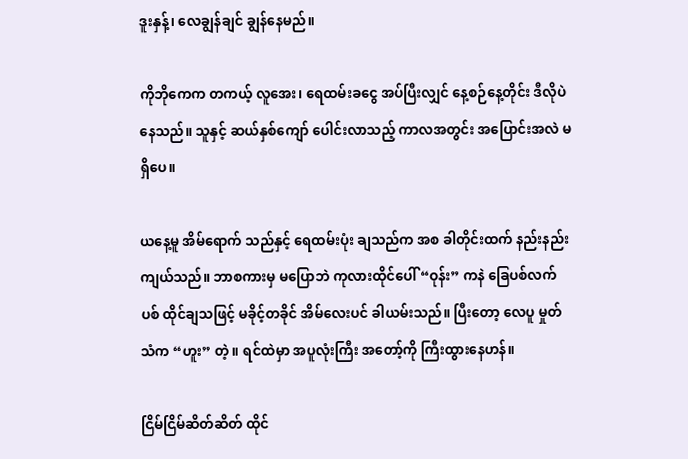ဒူးနှန့်၊ လေချွန်ချင် ချွန်နေမည်။

ကိုဘိုကေက တကယ့် လူအေး၊ ရေထမ်းခငွေ အပ်ပြီးလျှင် နေ့စဉ်နေ့တိုင်း ဒီလိုပဲ နေသည်။ သူနှင့် ဆယ်နှစ်ကျော် ပေါင်းလာသည့် ကာလအတွင်း အပြောင်းအလဲ မရှိပေ။

ယနေ့မူ အိမ်ရောက် သည်နှင့် ရေထမ်းပုံး ချသည်က အစ ခါတိုင်းထက် နည်းနည်း ကျယ်သည်။ ဘာစကားမှ မပြောဘဲ ကုလားထိုင်ပေါ် “ဝုန်း” ကနဲ ခြေပစ်လက်ပစ် ထိုင်ချသဖြင့် မခိုင့်တခိုင် အိမ်လေးပင် ခါယမ်းသည်။ ပြီးတော့ လေပူ မှုတ်သံက “ဟူး” တဲ့။ ရင်ထဲမှာ အပူလုံးကြီး အတော့်ကို ကြီးထွားနေဟန်။

ငြိမ်ငြိမ်ဆိတ်ဆိတ် ထိုင်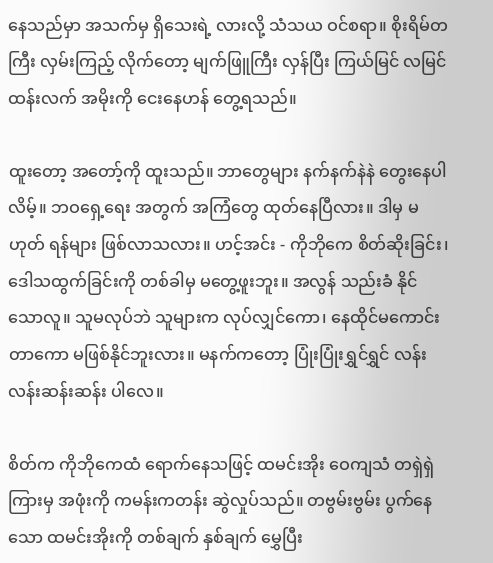နေသည်မှာ အသက်မှ ရှိသေးရဲ့ လားလို့ သံသယ ဝင်စရာ။ စိုးရိမ်တကြီး လှမ်းကြည့် လိုက်တော့ မျက်ဖြူကြီး လှန်ပြီး ကြယ်မြင် လမြင် ထန်းလက် အမိုးကို ငေးနေဟန် တွေ့ရသည်။

ထူးတော့ အတော့်ကို ထူးသည်။ ဘာတွေများ နက်နက်နဲနဲ တွေးနေပါလိမ့်။ ဘဝရှေ့ရေး အတွက် အကြံတွေ ထုတ်နေပြီလား။ ဒါမှ မဟုတ် ရန်များ ဖြစ်လာသလား။ ဟင့်အင်း - ကိုဘိုကေ စိတ်ဆိုးခြင်း၊ ဒေါသထွက်ခြင်းကို တစ်ခါမှ မတွေ့ဖူးဘူး။ အလွန် သည်းခံ နိုင်သောလူ။ သူမလုပ်ဘဲ သူများက လုပ်လျှင်ကော၊ နေထိုင်မကောင်း တာကော မဖြစ်နိုင်ဘူးလား။ မနက်ကတော့ ပြုံးပြုံးရွှင်ရွှင် လန်းလန်းဆန်းဆန်း ပါလေ။

စိတ်က ကိုဘိုကေထံ ရောက်နေသဖြင့် ထမင်းအိုး ဝေကျသံ တရှဲရှဲ ကြားမှ အဖုံးကို ကမန်းကတန်း ဆွဲလှုပ်သည်။ တဗွမ်းဗွမ်း ပွက်နေသော ထမင်းအိုးကို တစ်ချက် နှစ်ချက် မွှေပြီး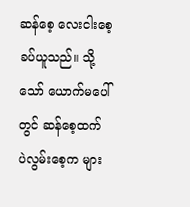ဆန်စေ့ လေးငါးစေ့ ခပ်ယူသည်။ သို့သော် ယောက်မပေါ်တွင် ဆန်စေ့ထက် ပဲလွမ်းစေ့က များ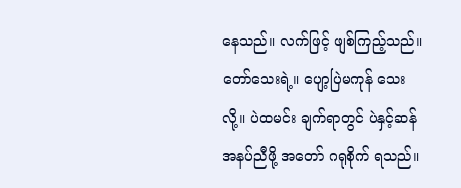နေသည်။ လက်ဖြင့် ဖျစ်ကြည့်သည်။ တော်သေးရဲ့။ ပျော့ပြဲမကုန် သေးလို့။ ပဲထမင်း ချက်ရာတွင် ပဲနှင့်ဆန် အနပ်ညီဖို့ အတော် ဂရုစိုက် ရသည်။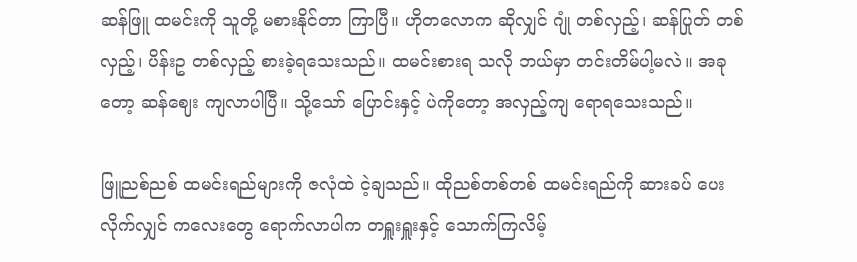ဆန်ဖြူ ထမင်းကို သူတို့ မစားနိုင်တာ ကြာပြီ။ ဟိုတလောက ဆိုလျှင် ဂျုံ တစ်လှည့်၊ ဆန်ပြုတ် တစ်လှည့်၊ ပိန်းဥ တစ်လှည့် စားခဲ့ရသေးသည်။ ထမင်းစားရ သလို ဘယ်မှာ တင်းတိမ်ပါ့မလဲ။ အခုတော့ ဆန်ဈေး ကျလာပါပြီ။ သို့သော် ပြောင်းနှင့် ပဲကိုတော့ အလှည့်ကျ ရောရသေးသည်။

ဖြူညစ်ညစ် ထမင်းရည်များကို ဇလုံထဲ ငဲ့ချသည်။ ထိုညစ်တစ်တစ် ထမင်းရည်ကို ဆားခပ် ပေးလိုက်လျှင် ကလေးတွေ ရောက်လာပါက တရှူးရှူးနှင့် သောက်ကြလိမ့်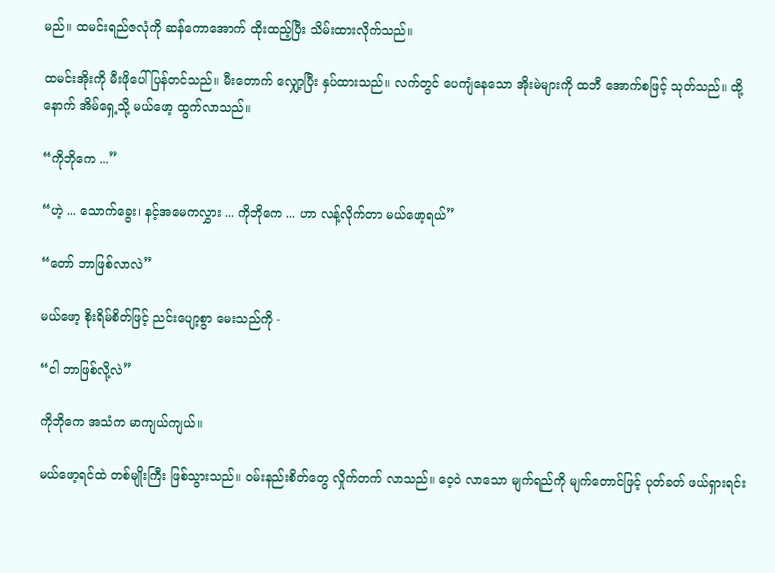မည်။ ထမင်းရည်ဇလုံကို ဆန်ကောအောက် ထိုးထည့်ပြီး သိမ်းထားလိုက်သည်။

ထမင်းအိုးကို မီးဖိုပေါ် ပြန်တင်သည်။ မီးတောက် လျှော့ပြီး နှပ်ထားသည်။ လက်တွင် ပေကျံနေသော အိုးမဲများကို ထဘီ အောက်စဖြင့် သုတ်သည်။ ထို့နောက် အိမ်ရှေ့သို့ မယ်ဖော့ ထွက်လာသည်။

“ကိုဘိုကေ ...”

“ဟဲ့ ... သောက်ခွေး၊ နင့်အမေကလွှား ... ကိုဘိုကေ ... ဟာ လန့်လိုက်တာ မယ်ဖော့ရယ်”

“တော် ဘာဖြစ်လာလဲ”

မယ်ဖော့ စိုးရိမ်စိတ်ဖြင့် ညင်းပျော့စွာ မေးသည်ကို -

“ငါ ဘာဖြစ်လို့လဲ”

ကိုဘိုကေ အသံက မာကျယ်ကျယ်။

မယ်ဖော့ရင်ထဲ တစ်မျိုးကြီး ဖြစ်သွားသည်။ ဝမ်းနည်းစိတ်တွေ လှိုက်တက် လာသည်။ ဝေ့ဝဲ လာသော မျက်ရည်ကို မျက်တောင်ဖြင့် ပုတ်ခတ် ဖယ်ရှားရင်း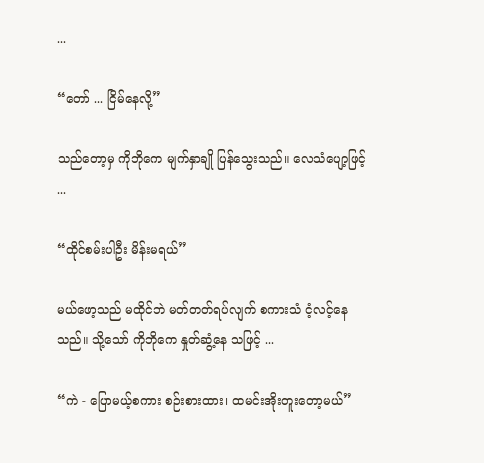...

“တော် ... ငြိမ်နေလို့”

သည်တော့မှ ကိုဘိုကေ မျက်နှာချို ပြန်သွေးသည်။ လေသံပျော့ဖြင့် ...

“ထိုင်စမ်းပါဦး မိန်းမရယ်”

မယ်ဖော့သည် မထိုင်ဘဲ မတ်တတ်ရပ်လျက် စကားသံ ငံ့လင့်နေသည်။ သို့သော် ကိုဘိုကေ နှုတ်ဆွံ့နေ သဖြင့် ...

“ကဲ - ပြောမယ့်စကား စဉ်းစားထား၊ ထမင်းအိုးတူးတော့မယ်”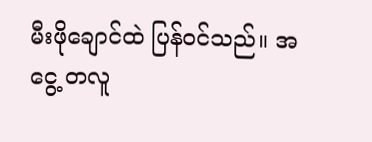မီးဖိုချောင်ထဲ ပြန်ဝင်သည်။ အငွေ့ တလူ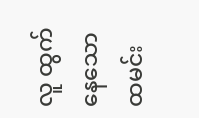လူ ထွက်နေသော ထမင်း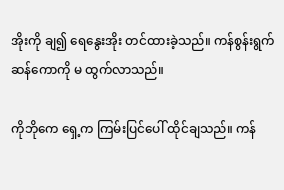အိုးကို ချ၍ ရေနွေးအိုး တင်ထားခဲ့သည်။ ကန်စွန်းရွက် ဆန်ကောကို မ ထွက်လာသည်။

ကိုဘိုကေ ရှေ့က ကြမ်းပြင်ပေါ် ထိုင်ချသည်။ ကန်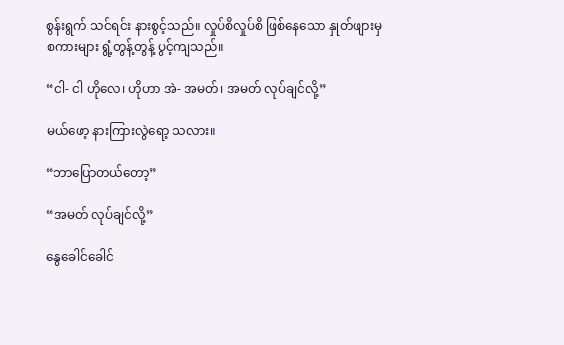စွန်းရွက် သင်ရင်း နားစွင့်သည်။ လှုပ်စိလှုပ်စိ ဖြစ်နေသော နှုတ်ဖျားမှ စကားများ ရွံ့တွန့်တွန့် ပွင့်ကျသည်။

“ငါ- ငါ ဟိုလေ၊ ဟိုဟာ အဲ- အမတ်၊ အမတ် လုပ်ချင်လို့”

မယ်ဖော့ နားကြားလွဲရော့ သလား။

“ဘာပြောတယ်တော့”

“အမတ် လုပ်ချင်လို့”

နွေခေါင်ခေါင်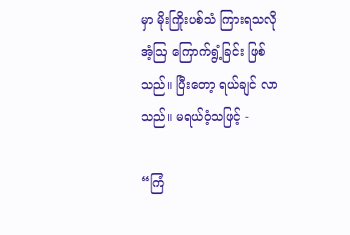မှာ မိုးကြိုးပစ်သံ ကြားရသလို အံ့ဩ ကြောက်ရွံ့ခြင်း ဖြစ်သည်။ ပြီးတော့ ရယ်ချင် လာသည်။ မရယ်ဝံ့သဖြင့် -

“ကြံ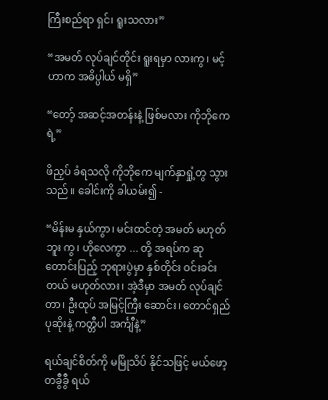ကြီးစည်ရာ ရှင်၊ ရူးသလား”

“အမတ် လုပ်ချင်တိုင်း ရူးရမှာ လားကွ၊ မင့်ဟာက အဓိပ္ပါယ် မရှိ”

“တော့် အဆင့်အတန်းနဲ့ ဖြစ်မလား ကိုဘိုကေရဲ့”

ဖိညှပ် ခံရသလို ကိုဘိုကေ မျက်နှာရှုံ့တွ သွားသည်။ ခေါင်းကို ခါယမ်း၍ -

“မိန်းမ နှယ်ကွာ၊ မင်းထင်တဲ့ အမတ် မဟုတ်ဘူး ကွ၊ ဟိုလေကွာ ... တို့ အရပ်က ဆုတောင်းပြည့် ဘုရားပွဲမှာ နှစ်တိုင်း ဝင်းခင်းတယ် မဟုတ်လား၊ အဲ့ဒီမှာ အမတ် လုပ်ချင်တာ၊ ဦးထုပ် အမြင့်ကြီး ဆောင်း၊ တောင်ရှည် ပုဆိုးနဲ့ ကတ္တီပါ အင်္ကျီနဲ့”

ရယ်ချင်စိတ်ကို မမြိုသိပ် နိုင်သဖြင့် မယ်ဖော့ တခွီခွီ ရယ်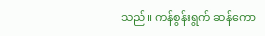သည်။ ကန်စွန်းရွက် ဆန်ကော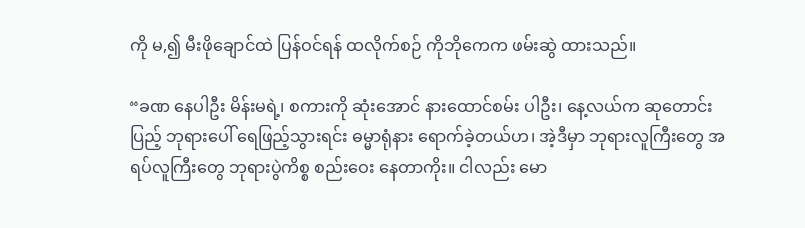ကို မ,၍ မီးဖိုချောင်ထဲ ပြန်ဝင်ရန် ထလိုက်စဉ် ကိုဘိုကေက ဖမ်းဆွဲ ထားသည်။

“ခဏ နေပါဦး မိန်းမရဲ့၊ စကားကို ဆုံးအောင် နားထောင်စမ်း ပါဦး၊ နေ့လယ်က ဆုတောင်းပြည့် ဘုရားပေါ် ရေဖြည့်သွားရင်း ဓမ္မာရုံနား ရောက်ခဲ့တယ်ဟ၊ အဲ့ဒီမှာ ဘုရားလူကြီးတွေ အရပ်လူကြီးတွေ ဘုရားပွဲကိစ္စ စည်းဝေး နေတာကိုး။ ငါလည်း မော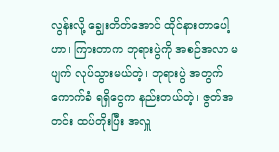လွန်းလို့ ချွေးတိတ်အောင် ထိုင်နားတာပေါ့ဟာ၊ ကြားတာက ဘုရားပွဲကို အစဉ်အလာ မပျက် လုပ်သွားမယ်တဲ့၊ ဘုရားပွဲ အတွက် ကောက်ခံ ရရှိငွေက နည်းတယ်တဲ့၊ ဇွတ်အတင်း ထပ်တိုးပြီး အလှူ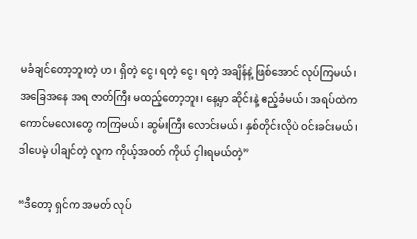မခံချင်တော့ဘူးတဲ့ ဟ၊ ရှိတဲ့ ငွေ၊ ရတဲ့ ငွေ၊ ရတဲ့ အချိန်နဲ့ ဖြစ်အောင် လုပ်ကြမယ်၊ အခြေအနေ အရ ဇာတ်ကြီး မထည့်တော့ဘူး၊ နေ့မှာ ဆိုင်းနဲ့ ဧည့်ခံမယ်၊ အရပ်ထဲက ကောင်မလေးတွေ ကကြမယ်၊ ဆွမ်းကြီး လောင်းမယ်၊ နှစ်တိုင်းလိုပဲ ဝင်းခင်းမယ်၊ ဒါပေမဲ့ ပါချင်တဲ့ လူက ကိုယ့်အဝတ် ကိုယ် ငှါးရမယ်တဲ့”

“ဒီတော့ ရှင်က အမတ် လုပ်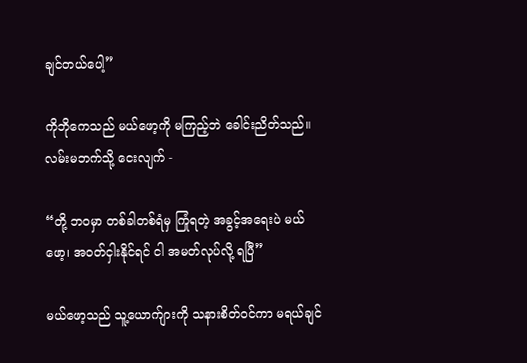ချင်တယ်ပေါ့”

ကိုဘိုကေသည် မယ်ဖော့ကို မကြည့်ဘဲ ခေါင်းညိတ်သည်။ လမ်းမဘက်သို့ ငေးလျက် -

“တို့ ဘဝမှာ တစ်ခါတစ်ရံမှ ကြုံရတဲ့ အခွင့်အရေးပဲ မယ်ဖော့၊ အဝတ်ငှါးနိုင်ရင် ငါ အမတ်လုပ်လို့ ရပြီ”

မယ်ဖော့သည် သူ့ယောက်ျားကို သနားစိတ်ဝင်ကာ မရယ်ချင်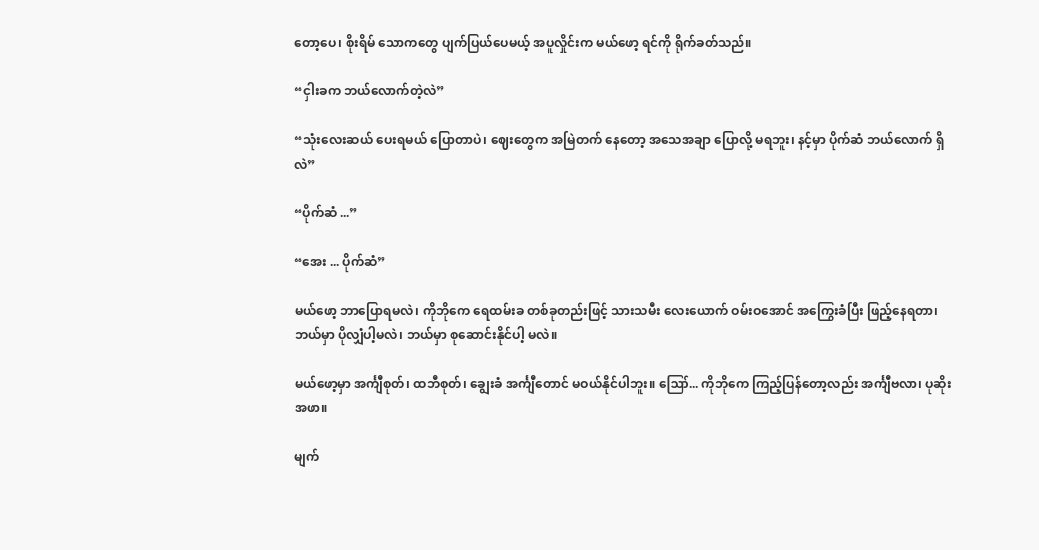တော့ပေ၊ စိုးရိမ် သောကတွေ ပျက်ပြယ်ပေမယ့် အပူလှိုင်းက မယ်ဖော့ ရင်ကို ရိုက်ခတ်သည်။

“ငှါးခက ဘယ်လောက်တဲ့လဲ”

“သုံးလေးဆယ် ပေးရမယ် ပြောတာပဲ၊ ဈေးတွေက အမြဲတက် နေတော့ အသေအချာ ပြောလို့ မရဘူး၊ နင့်မှာ ပိုက်ဆံ ဘယ်လောက် ရှိလဲ”

“ပိုက်ဆံ ...”

“အေး ... ပိုက်ဆံ”

မယ်ဖော့ ဘာပြောရမလဲ၊ ကိုဘိုကေ ရေထမ်းခ တစ်ခုတည်းဖြင့် သားသမီး လေးယောက် ဝမ်းဝအောင် အကြွေးခံပြီး ဖြည့်နေရတာ၊ ဘယ်မှာ ပိုလျှံပါ့မလဲ၊ ဘယ်မှာ စုဆောင်းနိုင်ပါ့ မလဲ။

မယ်ဖော့မှာ အင်္ကျီစုတ်၊ ထဘီစုတ်၊ ချွေးခံ အင်္ကျီတောင် မဝယ်နိုင်ပါဘူး။ ဪ... ကိုဘိုကေ ကြည့်ပြန်တော့လည်း အင်္ကျီဗလာ၊ ပုဆိုးအဖာ။

မျက်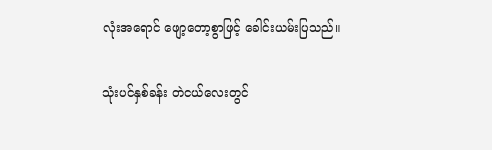လုံးအရောင် ဖျော့တော့စွာဖြင့် ခေါင်းယမ်းပြသည်။

သုံးပင်နှစ်ခန်း တဲငယ်လေးတွင်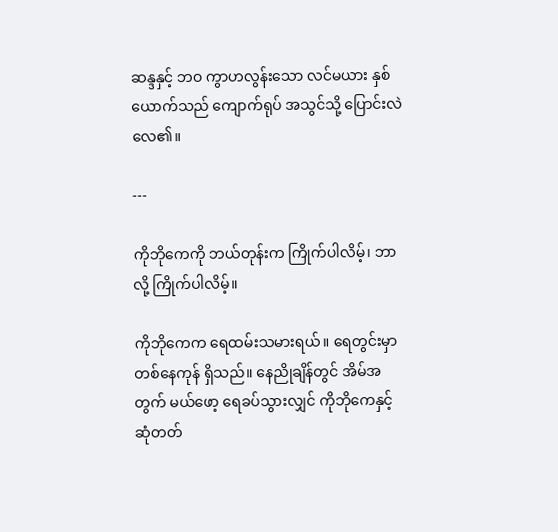ဆန္ဒနှင့် ဘဝ ကွာဟလွန်းသော လင်မယား နှစ်ယောက်သည် ကျောက်ရုပ် အသွင်သို့ ပြောင်းလဲလေ၏။

---

ကိုဘိုကေကို ဘယ်တုန်းက ကြိုက်ပါလိမ့်၊ ဘာလို့ ကြိုက်ပါလိမ့်။

ကိုဘိုကေက ရေထမ်းသမားရယ်။ ရေတွင်းမှာ တစ်နေကုန် ရှိသည်။ နေညိုချိန်တွင် အိမ်အတွက် မယ်ဖော့ ရေခပ်သွားလျှင် ကိုဘိုကေနှင့် ဆုံတတ်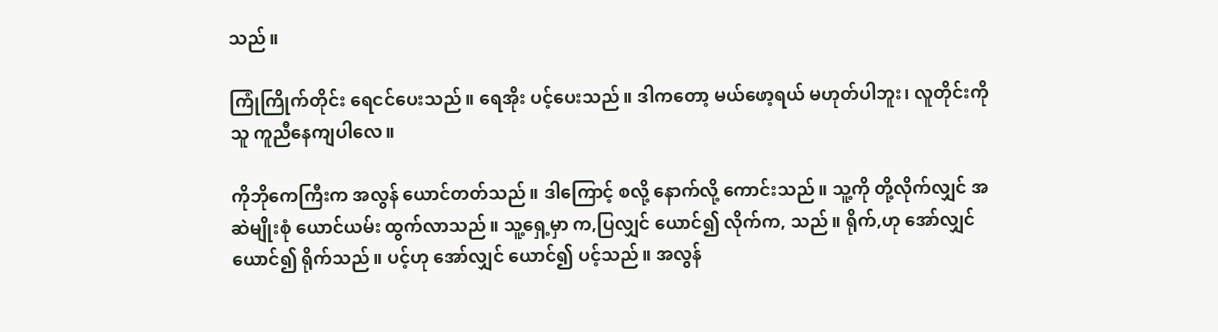သည်။

ကြုံကြိုက်တိုင်း ရေငင်ပေးသည်။ ရေအိုး ပင့်ပေးသည်။ ဒါကတော့ မယ်ဖော့ရယ် မဟုတ်ပါဘူး၊ လူတိုင်းကို သူ ကူညီနေကျပါလေ။

ကိုဘိုကေကြီးက အလွန် ယောင်တတ်သည်။ ဒါကြောင့် စလို့ နောက်လို့ ကောင်းသည်။ သူ့ကို တို့လိုက်လျှင် အဆဲမျိုးစုံ ယောင်ယမ်း ထွက်လာသည်။ သူ့ရှေ့မှာ က,ပြလျှင် ယောင်၍ လိုက်က, သည်။ ရိုက်,ဟု အော်လျှင် ယောင်၍ ရိုက်သည်။ ပင့်ဟု အော်လျှင် ယောင်၍ ပင့်သည်။ အလွန်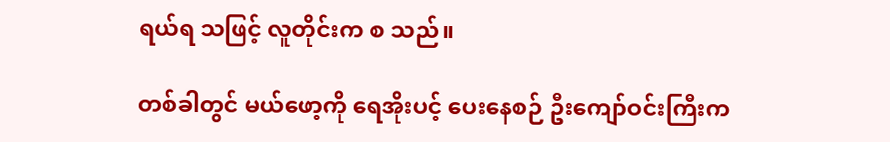ရယ်ရ သဖြင့် လူတိုင်းက စ သည်။

တစ်ခါတွင် မယ်ဖော့ကို ရေအိုးပင့် ပေးနေစဉ် ဦးကျော်ဝင်းကြီးက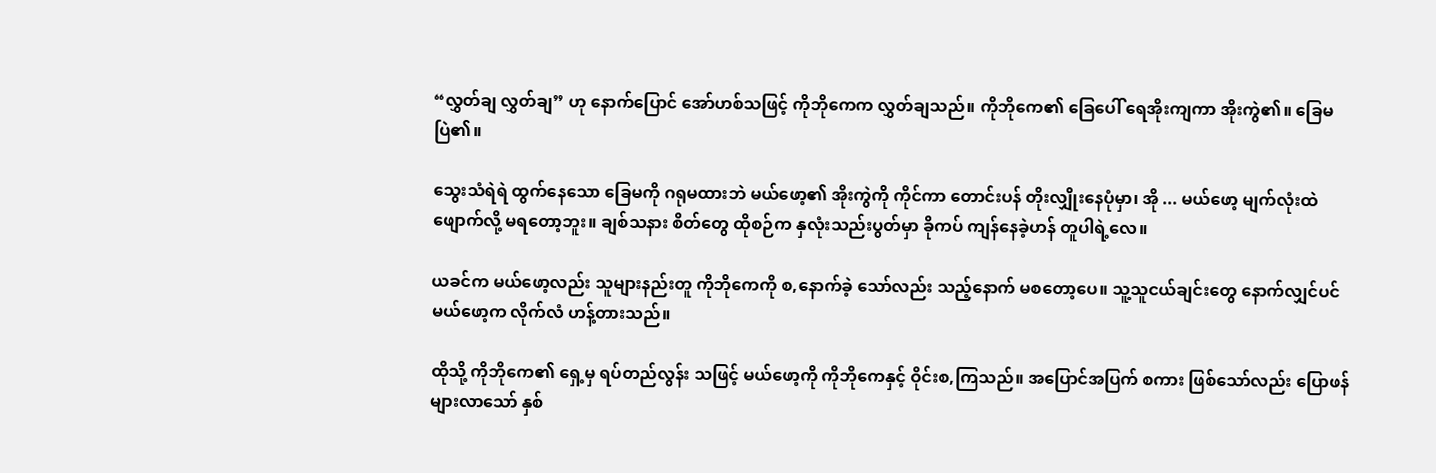“လွှတ်ချ လွှတ်ချ” ဟု နောက်ပြောင် အော်ဟစ်သဖြင့် ကိုဘိုကေက လွှတ်ချသည်။ ကိုဘိုကေ၏ ခြေပေါ် ရေအိုးကျကာ အိုးကွဲ၏။ ခြေမ ပြဲ၏။

သွေးသံရဲရဲ ထွက်နေသော ခြေမကို ဂရုမထားဘဲ မယ်ဖော့၏ အိုးကွဲကို ကိုင်ကာ တောင်းပန် တိုးလျှိုးနေပုံမှာ၊ အို ... မယ်ဖော့ မျက်လုံးထဲ ဖျောက်လို့ မရတော့ဘူး။ ချစ်သနား စိတ်တွေ ထိုစဉ်က နှလုံးသည်းပွတ်မှာ ခိုကပ် ကျန်နေခဲ့ဟန် တူပါရဲ့လေ။

ယခင်က မယ်ဖော့လည်း သူများနည်းတူ ကိုဘိုကေကို စ,နောက်ခဲ့ သော်လည်း သည့်နောက် မစတော့ပေ။ သူ့သူငယ်ချင်းတွေ နောက်လျှင်ပင် မယ်ဖော့က လိုက်လံ ဟန့်တားသည်။

ထိုသို့ ကိုဘိုကေ၏ ရှေ့မှ ရပ်တည်လွန်း သဖြင့် မယ်ဖော့ကို ကိုဘိုကေနှင့် ဝိုင်းစ,ကြသည်။ အပြောင်အပြက် စကား ဖြစ်သော်လည်း ပြောဖန် များလာသော် နှစ်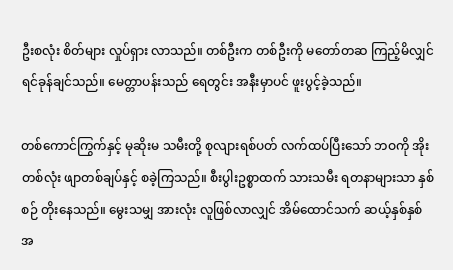ဦးစလုံး စိတ်များ လှုပ်ရှား လာသည်။ တစ်ဦးက တစ်ဦးကို မတော်တဆ ကြည့်မိလျှင် ရင်ခုန်ချင်သည်။ မေတ္တာပန်းသည် ရေတွင်း အနီးမှာပင် ဖူးပွင့်ခဲ့သည်။

တစ်ကောင်ကြွက်နှင့် မုဆိုးမ သမီးတို့ စုလျားရစ်ပတ် လက်ထပ်ပြီးသော် ဘဝကို အိုးတစ်လုံး ဖျာတစ်ချပ်နှင့် စခဲ့ကြသည်။ စီးပွါးဥစ္စာထက် သားသမီး ရတနာများသာ နှစ်စဉ် တိုးနေသည်။ မွေးသမျှ အားလုံး လူဖြစ်လာလျှင် အိမ်ထောင်သက် ဆယ့်နှစ်နှစ် အ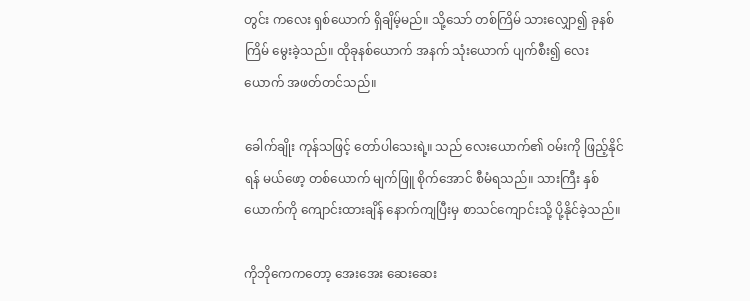တွင်း ကလေး ရှစ်ယောက် ရှိချိမ့်မည်။ သို့သော် တစ်ကြိမ် သားလျှော၍ ခုနစ်ကြိမ် မွေးခဲ့သည်။ ထိုခုနစ်ယောက် အနက် သုံးယောက် ပျက်စီး၍ လေးယောက် အဖတ်တင်သည်။

ခေါက်ချိုး ကုန်သဖြင့် တော်ပါသေးရဲ့။ သည် လေးယောက်၏ ဝမ်းကို ဖြည့်နိုင်ရန် မယ်ဖော့ တစ်ယောက် မျက်ဖြူ စိုက်အောင် စီမံရသည်။ သားကြီး နှစ်ယောက်ကို ကျောင်းထားချိန် နောက်ကျပြီးမှ စာသင်ကျောင်းသို့ ပို့နိုင်ခဲ့သည်။

ကိုဘိုကေကတော့ အေးအေး ဆေးဆေး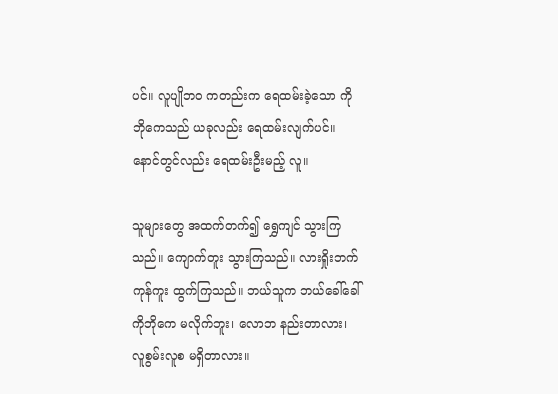ပင်။ လူပျိုဘဝ ကတည်းက ရေထမ်းခဲ့သော ကိုဘိုကေသည် ယခုလည်း ရေထမ်းလျက်ပင်။ နောင်တွင်လည်း ရေထမ်းဦးမည့် လူ။

သူများတွေ အထက်တက်၍ ရွှေကျင် သွားကြသည်။ ကျောက်တူး သွားကြသည်။ လားရှိုးဘက် ကုန်ကူး ထွက်ကြသည်။ ဘယ်သူက ဘယ်ခေါ်ခေါ် ကိုဘိုကေ မလိုက်ဘူး၊ လောဘ နည်းတာလား၊ လူစွမ်းလူစ မရှိတာလား။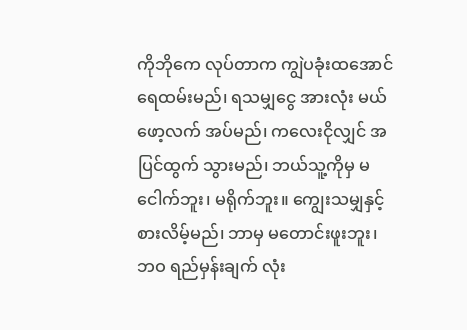ကိုဘိုကေ လုပ်တာက ကျွဲပခုံးထအောင် ရေထမ်းမည်၊ ရသမျှငွေ အားလုံး မယ်ဖော့လက် အပ်မည်၊ ကလေးငိုလျှင် အပြင်ထွက် သွားမည်၊ ဘယ်သူ့ကိုမှ မငေါက်ဘူး၊ မရိုက်ဘူး။ ကျွေးသမျှနှင့် စားလိမ့်မည်၊ ဘာမှ မတောင်းဖူးဘူး၊ ဘဝ ရည်မှန်းချက် လုံး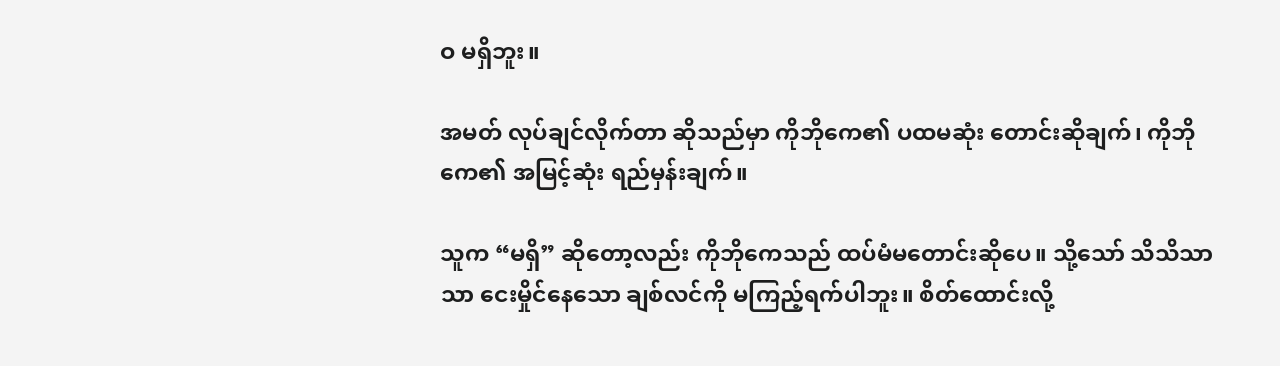ဝ မရှိဘူး။

အမတ် လုပ်ချင်လိုက်တာ ဆိုသည်မှာ ကိုဘိုကေ၏ ပထမဆုံး တောင်းဆိုချက်၊ ကိုဘိုကေ၏ အမြင့်ဆုံး ရည်မှန်းချက်။

သူက “မရှိ” ဆိုတော့လည်း ကိုဘိုကေသည် ထပ်မံမတောင်းဆိုပေ။ သို့သော် သိသိသာသာ ငေးမှိုင်နေသော ချစ်လင်ကို မကြည့်ရက်ပါဘူး။ စိတ်ထောင်းလို့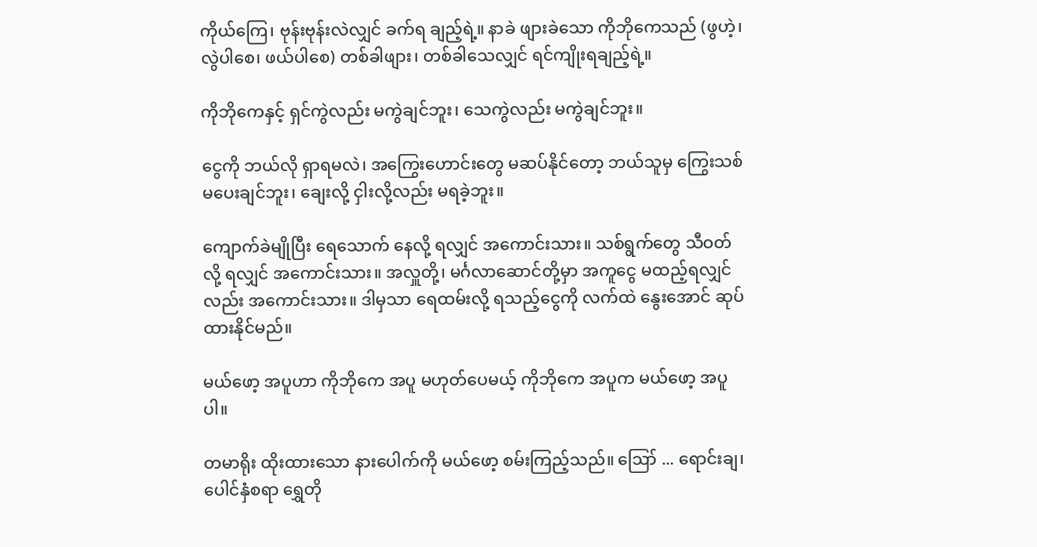ကိုယ်ကြေ၊ ဗုန်းဗုန်းလဲလျှင် ခက်ရ ချည့်ရဲ့။ နာခဲ ဖျားခဲသော ကိုဘိုကေသည် (ဖွဟဲ့၊ လွဲပါစေ၊ ဖယ်ပါစေ) တစ်ခါဖျား၊ တစ်ခါသေလျှင် ရင်ကျိုးရချည့်ရဲ့။

ကိုဘိုကေနှင့် ရှင်ကွဲလည်း မကွဲချင်ဘူး၊ သေကွဲလည်း မကွဲချင်ဘူး။

ငွေကို ဘယ်လို ရှာရမလဲ၊ အကြွေးဟောင်းတွေ မဆပ်နိုင်တော့ ဘယ်သူမှ ကြွေးသစ် မပေးချင်ဘူး၊ ချေးလို့ ငှါးလို့လည်း မရခဲ့ဘူး။

ကျောက်ခဲမျိုပြီး ရေသောက် နေလို့ ရလျှင် အကောင်းသား။ သစ်ရွက်တွေ သီဝတ်လို့ ရလျှင် အကောင်းသား။ အလှူတို့၊ မင်္ဂလာဆောင်တို့မှာ အကူငွေ မထည့်ရလျှင်လည်း အကောင်းသား။ ဒါမှသာ ရေထမ်းလို့ ရသည့်ငွေကို လက်ထဲ နွေးအောင် ဆုပ်ထားနိုင်မည်။

မယ်ဖော့ အပူဟာ ကိုဘိုကေ အပူ မဟုတ်ပေမယ့် ကိုဘိုကေ အပူက မယ်ဖော့ အပူပါ။

တမာရိုး ထိုးထားသော နားပေါက်ကို မယ်ဖော့ စမ်းကြည့်သည်။ ဪ ... ရောင်းချ၊ ပေါင်နှံစရာ ရွှေတို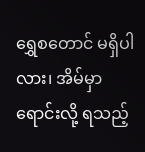ရွှေစတောင် မရှိပါလား၊ အိမ်မှာ ရောင်းလို့ ရသည့်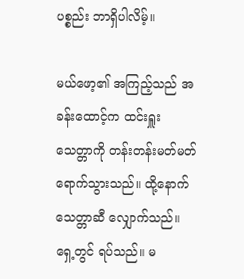ပစ္စည်း ဘာရှိပါလိမ့်။

မယ်ဖော့၏ အကြည့်သည် အခန်းထောင့်က ထင်းရှူး သေတ္တာကို တန်းတန်းမတ်မတ် ရောက်သွားသည်။ ထို့နောက် သေတ္တာဆီ လျှောက်သည်။ ရှေ့တွင် ရပ်သည်။ မ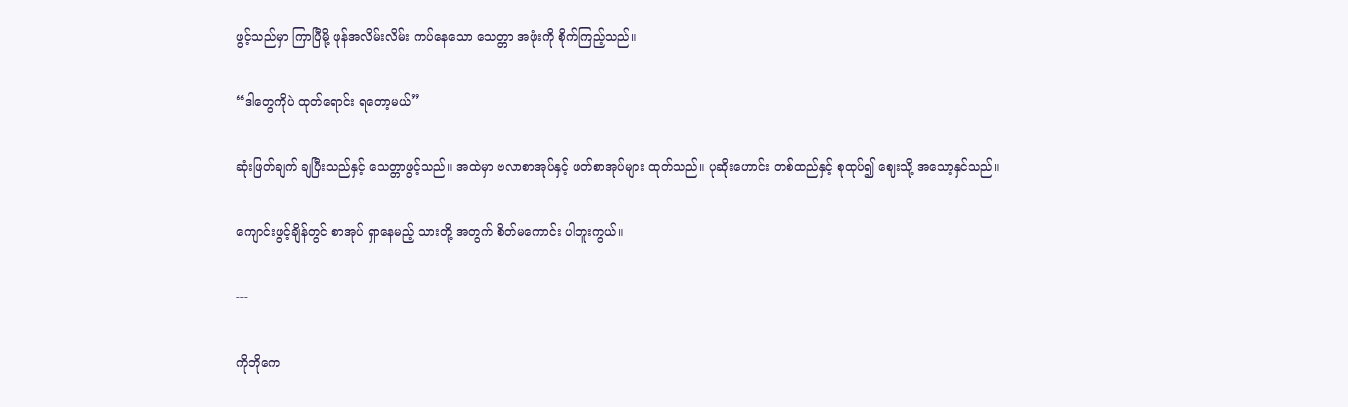ဖွင့်သည်မှာ ကြာပြီမို့ ဖုန်အလိမ်းလိမ်း ကပ်နေသော သေတ္တာ အဖုံးကို စိုက်ကြည့်သည်။

“ဒါတွေကိုပဲ ထုတ်ရောင်း ရတော့မယ်”

ဆုံးဖြတ်ချက် ချပြီးသည်နှင့် သေတ္တာဖွင့်သည်။ အထဲမှာ ဗလာစာအုပ်နှင့် ဖတ်စာအုပ်များ ထုတ်သည်။ ပုဆိုးဟောင်း တစ်ထည်နှင့် စုထုပ်၍ ဈေးသို့ အသော့နှင်သည်။

ကျောင်းဖွင့်ချိန်တွင် စာအုပ် ရှာနေမည့် သားတို့ အတွက် စိတ်မကောင်း ပါဘူးကွယ်။

---

ကိုဘိုကေ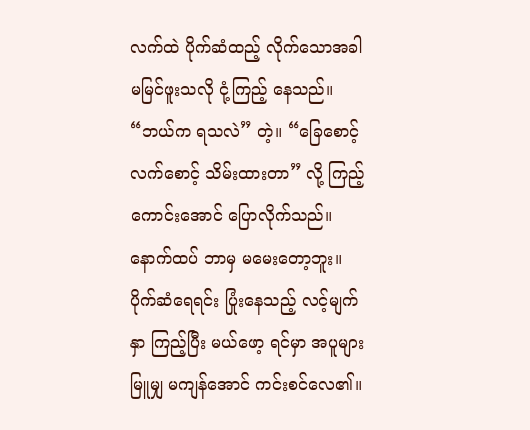လက်ထဲ ပိုက်ဆံထည့် လိုက်သောအခါ မမြင်ဖူးသလို ငုံ့ကြည့် နေသည်။ “ဘယ်က ရသလဲ” တဲ့။ “ခြေစောင့်လက်စောင့် သိမ်းထားတာ” လို့ ကြည့်ကောင်းအောင် ပြောလိုက်သည်။ နောက်ထပ် ဘာမှ မမေးတော့ဘူး။ ပိုက်ဆံရေရင်း ပြုံးနေသည့် လင့်မျက်နှာ ကြည့်ပြီး မယ်ဖော့ ရင်မှာ အပူများ မြူမျှ မကျန်အောင် ကင်းစင်လေ၏။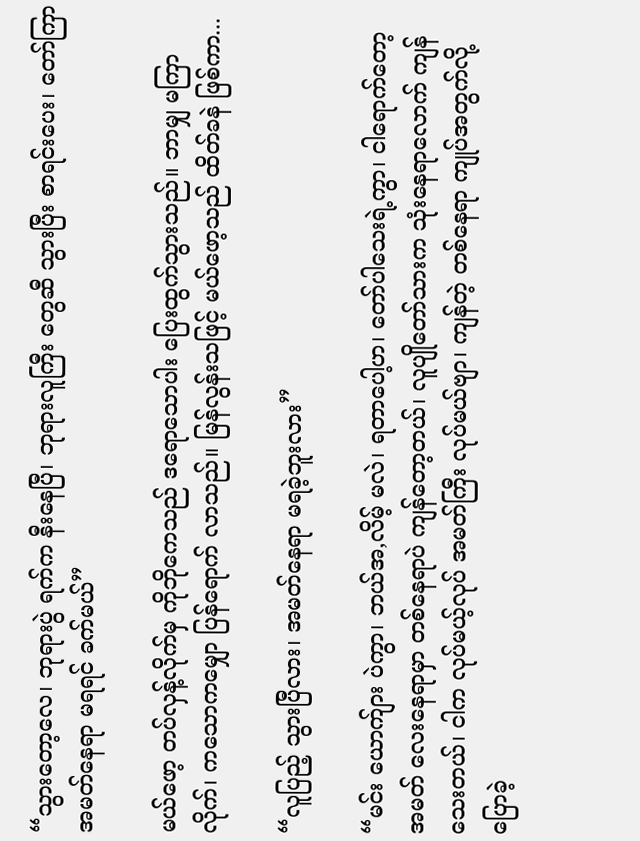“သွားတော့လေ၊ ဘုရားပွဲ ရက်က နီးနေပြီ၊ ဘုရားလူကြီး တွေဆီ သွားပြီး စာရင်းပေး၊ တော်ကြာ အမတ်နေရာ မရရင် ခက်မယ်”

မယ်ဖော့ တပ်လှန့်လိုက်မှ ကိုဘိုကေသည် ဒရောသောပါး ပြေးထွက်သွားသည်။ ဘာမျှ မကြာလိုက်၊ ကသောကမျှော ပြန်ရောက် လာသည်။ မြန်လွန်းသဖြင့် မယ်ဖော့သည် ထိတ်ခနဲ ဖြစ်ကာ...

“လူပြည့် သွားပြီလား၊ အမတ်နေရာ မရခဲ့ဘူးလား”

“မင်း ယောက်ျား ပဲကွာ၊ ဘယ်အ,လိမ့် မလဲ၊ ရတာပေါ့ဟ၊ တော်ပါသေးရဲ့ကွာ၊ ငါရောက်တော့ အမတ် လေးနေရာမှာ တစ်နေရာပဲ ကျန်တော့တယ်၊ လူပျိုတော်သားက သုံးနေရာလောက် ကျန်သေးတယ်၊ ငါက လုပ်မယ့်လုပ် အမတ်ကြီး လုပ်မယ်ဗျာ၊ ကျန်တဲ့ တစ်နေရာ ကျုပ်အတွက်လို့ ပြောခဲ့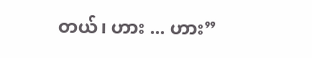တယ်၊ ဟား ... ဟား”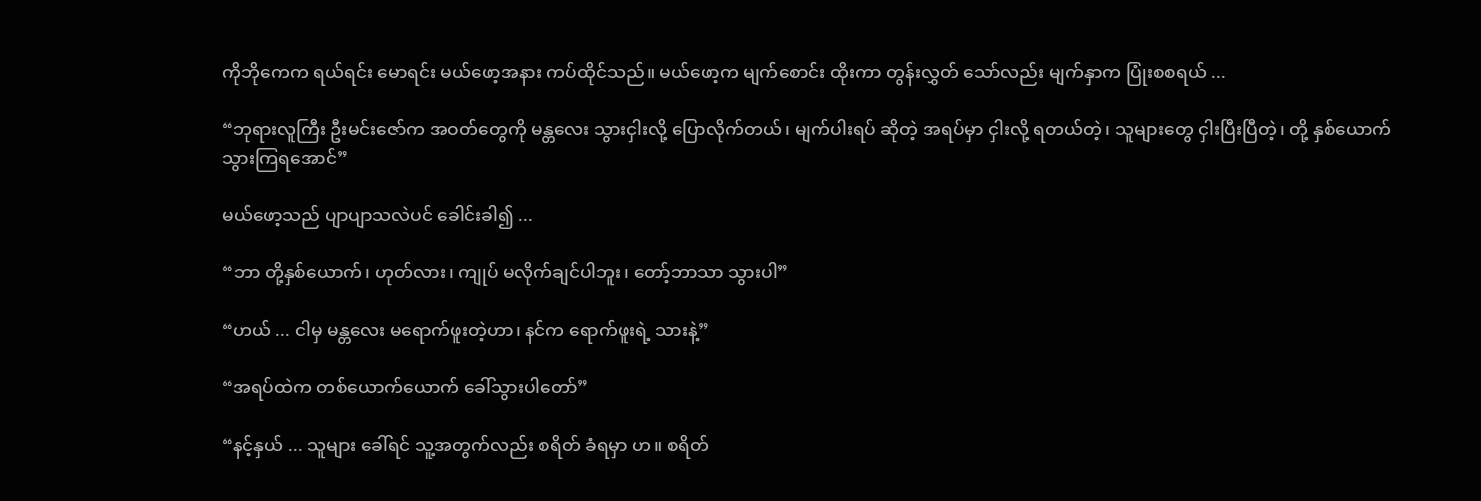ကိုဘိုကေက ရယ်ရင်း မောရင်း မယ်ဖော့အနား ကပ်ထိုင်သည်။ မယ်ဖော့က မျက်စောင်း ထိုးကာ တွန်းလွှတ် သော်လည်း မျက်နှာက ပြုံးစစရယ် ...

“ဘုရားလူကြီး ဦးမင်းဇော်က အဝတ်တွေကို မန္တလေး သွားငှါးလို့ ပြောလိုက်တယ်၊ မျက်ပါးရပ် ဆိုတဲ့ အရပ်မှာ ငှါးလို့ ရတယ်တဲ့၊ သူများတွေ ငှါးပြီးပြီတဲ့၊ တို့ နှစ်ယောက် သွားကြရအောင်”

မယ်ဖော့သည် ပျာပျာသလဲပင် ခေါင်းခါ၍ ...

“ဘာ တို့နှစ်ယောက်၊ ဟုတ်လား၊ ကျုပ် မလိုက်ချင်ပါဘူး၊ တော့်ဘာသာ သွားပါ”

“ဟယ် ... ငါမှ မန္တလေး မရောက်ဖူးတဲ့ဟာ၊ နင်က ရောက်ဖူးရဲ့ သားနဲ့”

“အရပ်ထဲက တစ်ယောက်ယောက် ခေါ်သွားပါတော်”

“နင့်နှယ် ... သူများ ခေါ်ရင် သူ့အတွက်လည်း စရိတ် ခံရမှာ ဟ။ စရိတ်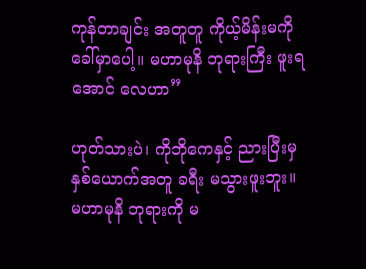ကုန်တာချင်း အတူတူ ကိုယ့်မိန်းမကို ခေါ်မှာပေါ့။ မဟာမုနိ ဘုရားကြီး ဖူးရအောင် လေဟာ”

ဟုတ်သားပဲ၊ ကိုဘိုကေနှင့် ညားပြီးမှ နှစ်ယောက်အတူ ခရီး မသွားဖူးဘူး။ မဟာမုနိ ဘုရားကို မ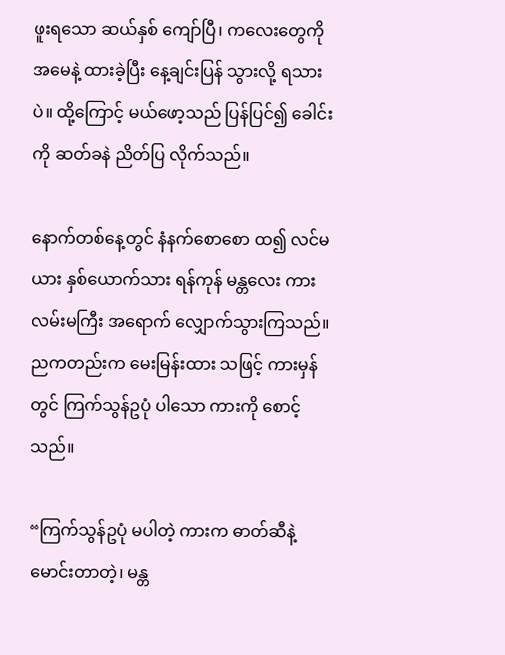ဖူးရသော ဆယ်နှစ် ကျော်ပြီ၊ ကလေးတွေကို အမေနဲ့ ထားခဲ့ပြီး နေ့ချင်းပြန် သွားလို့ ရသားပဲ။ ထို့ကြောင့် မယ်ဖော့သည် ပြန်ပြင်၍ ခေါင်းကို ဆတ်ခနဲ ညိတ်ပြ လိုက်သည်။

နောက်တစ်နေ့တွင် နံနက်စောစော ထ၍ လင်မယား နှစ်ယောက်သား ရန်ကုန် မန္တလေး ကားလမ်းမကြီး အရောက် လျှောက်သွားကြသည်။ ညကတည်းက မေးမြန်းထား သဖြင့် ကားမှန်တွင် ကြက်သွန်ဥပုံ ပါသော ကားကို စောင့်သည်။

“ကြက်သွန်ဥပုံ မပါတဲ့ ကားက ဓာတ်ဆီနဲ့ မောင်းတာတဲ့၊ မန္တ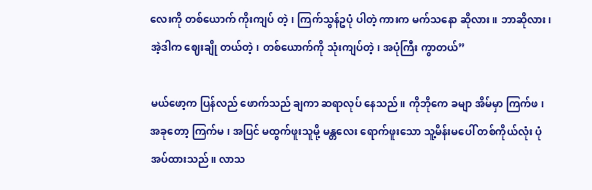လေးကို တစ်ယောက် ကိုးကျပ် တဲ့၊ ကြက်သွန်ဥပုံ ပါတဲ့ ကားက မက်သနော ဆိုလား။ ဘာဆိုလား၊ အဲ့ဒါက ဈေးချို တယ်တဲ့၊ တစ်ယောက်ကို သုံးကျပ်တဲ့၊ အပုံကြီး ကွာတယ်”

မယ်ဖော့က ပြန်လည် ဖောက်သည် ချကာ ဆရာလုပ် နေသည်။ ကိုဘိုကေ ခမျာ အိမ်မှာ ကြက်ဖ၊ အခုတော့ ကြက်မ၊ အပြင် မထွက်ဖူးသူမို့ မန္တလေး ရောက်ဖူးသော သူ့မိန်းမပေါ် တစ်ကိုယ်လုံး ပုံအပ်ထားသည်။ လာသ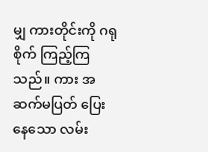မျှ ကားတိုင်းကို ဂရုစိုက် ကြည့်ကြသည်။ ကား အဆက်မပြတ် ပြေးနေသော လမ်း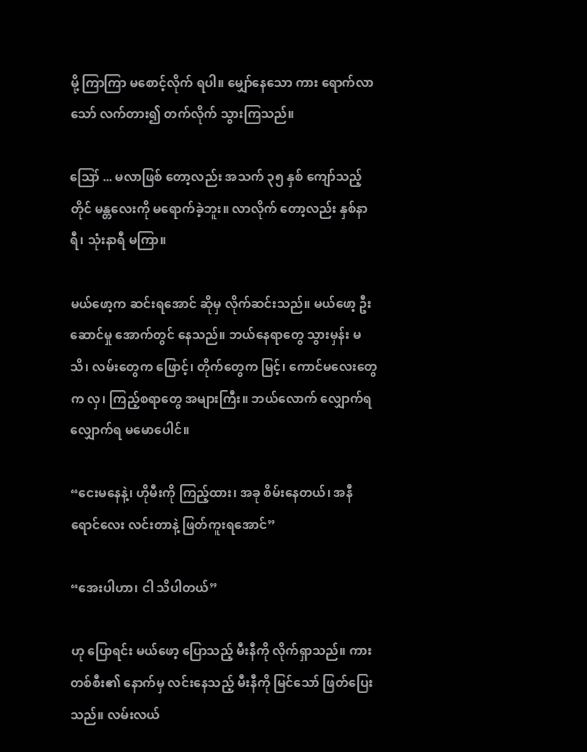မို့ ကြာကြာ မစောင့်လိုက် ရပါ။ မျှော်နေသော ကား ရောက်လာသော် လက်တား၍ တက်လိုက် သွားကြသည်။

ဪ ... မလာဖြစ် တော့လည်း အသက် ၃၅ နှစ် ကျော်သည့်တိုင် မန္တလေးကို မရောက်ခဲ့ဘူး။ လာလိုက် တော့လည်း နှစ်နာရီ၊ သုံးနာရီ မကြာ။

မယ်ဖော့က ဆင်းရအောင် ဆိုမှ လိုက်ဆင်းသည်။ မယ်ဖော့ ဦးဆောင်မှု အောက်တွင် နေသည်။ ဘယ်နေရာတွေ သွားမှန်း မသိ၊ လမ်းတွေက ဖြောင့်၊ တိုက်တွေက မြင့်၊ ကောင်မလေးတွေက လှ၊ ကြည့်စရာတွေ အများကြီး။ ဘယ်လောက် လျှောက်ရ လျှောက်ရ မမောပေါင်။

“ငေးမနေနဲ့၊ ဟိုမီးကို ကြည့်ထား၊ အခု စိမ်းနေတယ်၊ အနီရောင်လေး လင်းတာနဲ့ ဖြတ်ကူးရအောင်”

“အေးပါဟာ၊ ငါ သိပါတယ်”

ဟု ပြောရင်း မယ်ဖော့ ပြောသည့် မီးနီကို လိုက်ရှာသည်။ ကားတစ်စီး၏ နောက်မှ လင်းနေသည့် မီးနီကို မြင်သော် ဖြတ်ပြေးသည်။ လမ်းလယ်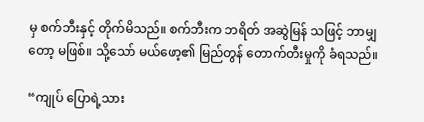မှ စက်ဘီးနှင့် တိုက်မိသည်။ စက်ဘီးက ဘရိတ် အဆွဲမြန် သဖြင့် ဘာမျှတော့ မဖြစ်။ သို့သော် မယ်ဖော့၏ မြည်တွန် တောက်တီးမှုကို ခံရသည်။

“ကျုပ် ပြောရဲ့သား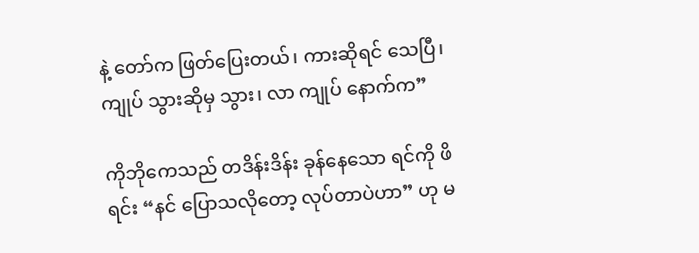နဲ့ တော်က ဖြတ်ပြေးတယ်၊ ကားဆိုရင် သေပြီ၊ ကျုပ် သွားဆိုမှ သွား၊ လာ ကျုပ် နောက်က”

ကိုဘိုကေသည် တဒိန်းဒိန်း ခုန်နေသော ရင်ကို ဖိရင်း “နင် ပြောသလိုတော့ လုပ်တာပဲဟာ” ဟု မ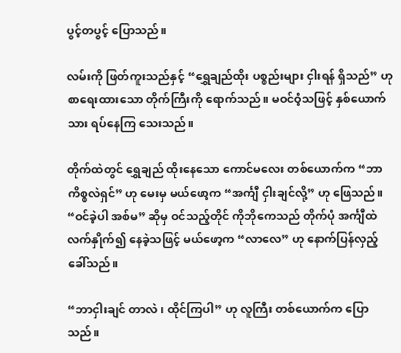ပွင့်တပွင့် ပြောသည်။

လမ်းကို ဖြတ်ကူးသည်နှင့် “ရွှေချည်ထိုး ပစ္စည်းများ ငှါးရန် ရှိသည်” ဟု စာရေးထားသော တိုက်ကြီးကို ရောက်သည်။ မဝင်ဝံ့သဖြင့် နှစ်ယောက်သား ရပ်နေကြ သေးသည်။

တိုက်ထဲတွင် ရွှေချည် ထိုးနေသော ကောင်မလေး တစ်ယောက်က “ဘာကိစ္စလဲရှင်” ဟု မေးမှ မယ်ဖော့က “အင်္ကျီ ငှါးချင်လို့” ဟု ဖြေသည်။ “ဝင်ခဲ့ပါ အစ်မ” ဆိုမှ ဝင်သည့်တိုင် ကိုဘိုကေသည် တိုက်ပုံ အင်္ကျီထဲ လက်နှိုက်၍ နေခဲ့သဖြင့် မယ်ဖော့က “လာလေ” ဟု နောက်ပြန်လှည့် ခေါ်သည်။

“ဘာငှါးချင် တာလဲ၊ ထိုင်ကြပါ” ဟု လူကြီး တစ်ယောက်က ပြောသည်။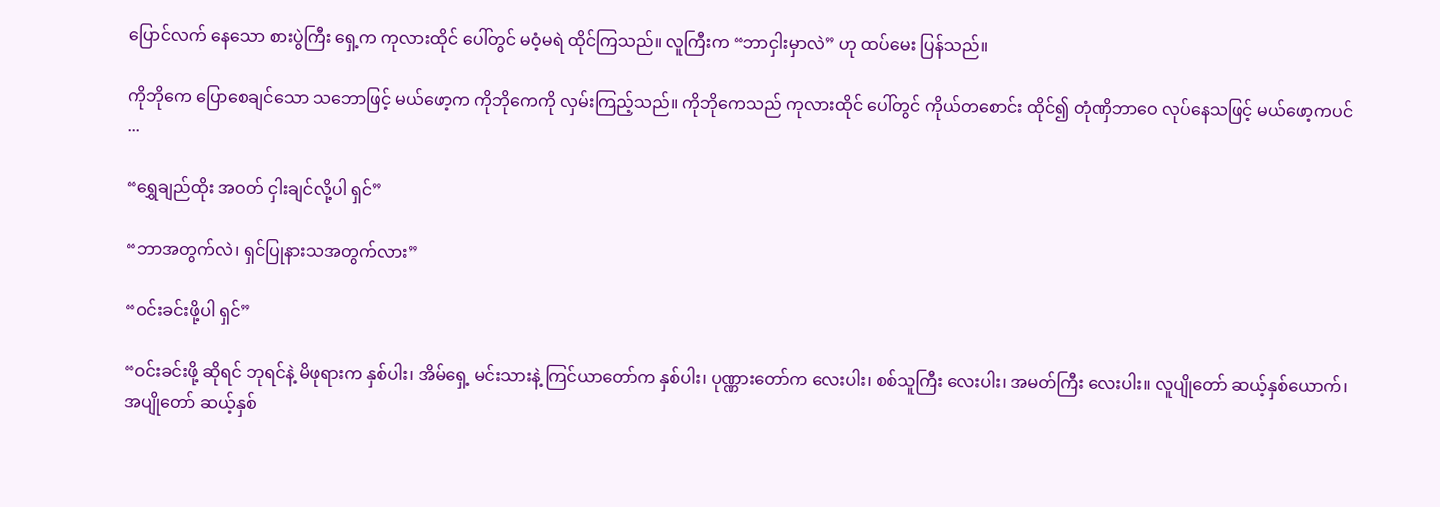ပြောင်လက် နေသော စားပွဲကြီး ရှေ့က ကုလားထိုင် ပေါ်တွင် မဝံ့မရဲ ထိုင်ကြသည်။ လူကြီးက “ဘာငှါးမှာလဲ” ဟု ထပ်မေး ပြန်သည်။

ကိုဘိုကေ ပြောစေချင်သော သဘောဖြင့် မယ်ဖော့က ကိုဘိုကေကို လှမ်းကြည့်သည်။ ကိုဘိုကေသည် ကုလားထိုင် ပေါ်တွင် ကိုယ်တစောင်း ထိုင်၍ တုံဏှိဘာဝေ လုပ်နေသဖြင့် မယ်ဖော့ကပင် ...

“ရွှေချည်ထိုး အဝတ် ငှါးချင်လို့ပါ ရှင်”

“ဘာအတွက်လဲ၊ ရှင်ပြုနားသအတွက်လား”

“ဝင်းခင်းဖို့ပါ ရှင်”

“ဝင်းခင်းဖို့ ဆိုရင် ဘုရင်နဲ့ မိဖုရားက နှစ်ပါး၊ အိမ်ရှေ့ မင်းသားနဲ့ ကြင်ယာတော်က နှစ်ပါး၊ ပုဏ္ဏားတော်က လေးပါး၊ စစ်သူကြီး လေးပါး၊ အမတ်ကြီး လေးပါး။ လူပျိုတော် ဆယ့်နှစ်ယောက်၊ အပျိုတော် ဆယ့်နှစ်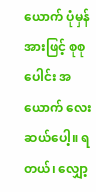ယောက် ပုံမှန်အားဖြင့် စုစုပေါင်း အယောက် လေးဆယ်ပေါ့။ ရတယ်၊ လျှော့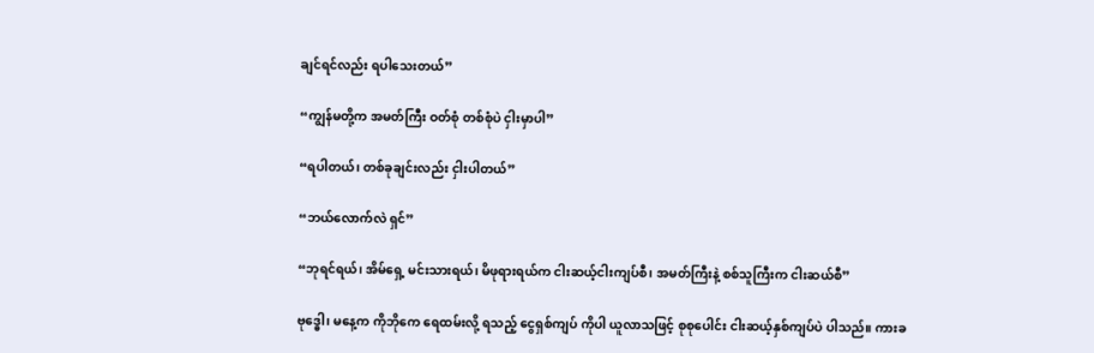ချင်ရင်လည်း ရပါသေးတယ်”

“ကျွန်မတို့က အမတ်ကြီး ဝတ်စုံ တစ်စုံပဲ ငှါးမှာပါ”

“ရပါတယ်၊ တစ်ခုချင်းလည်း ငှါးပါတယ်”

“ဘယ်လောက်လဲ ရှင်”

“ဘုရင်ရယ်၊ အိမ်ရှေ့ မင်းသားရယ်၊ မိဖုရားရယ်က ငါးဆယ့်ငါးကျပ်စီ၊ အမတ်ကြီးနဲ့ စစ်သူကြီးက ငါးဆယ်စီ”

ဗုဒ္ဓေါ၊ မနေ့က ကိုဘိုကေ ရေထမ်းလို့ ရသည့် ငွေရှစ်ကျပ် ကိုပါ ယူလာသဖြင့် စုစုပေါင်း ငါးဆယ့်နှစ်ကျပ်ပဲ ပါသည်။ ကားခ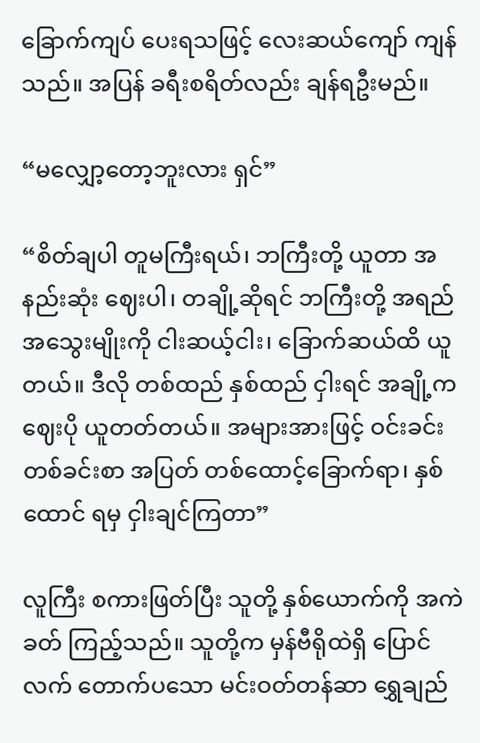ခြောက်ကျပ် ပေးရသဖြင့် လေးဆယ်ကျော် ကျန်သည်။ အပြန် ခရီးစရိတ်လည်း ချန်ရဦးမည်။

“မလျှော့တော့ဘူးလား ရှင်”

“စိတ်ချပါ တူမကြီးရယ်၊ ဘကြီးတို့ ယူတာ အနည်းဆုံး ဈေးပါ၊ တချို့ဆိုရင် ဘကြီးတို့ အရည်အသွေးမျိုးကို ငါးဆယ့်ငါး၊ ခြောက်ဆယ်ထိ ယူတယ်။ ဒီလို တစ်ထည် နှစ်ထည် ငှါးရင် အချို့က ဈေးပို ယူတတ်တယ်။ အများအားဖြင့် ဝင်းခင်း တစ်ခင်းစာ အပြတ် တစ်ထောင့်ခြောက်ရာ၊ နှစ်ထောင် ရမှ ငှါးချင်ကြတာ”

လူကြီး စကားဖြတ်ပြီး သူတို့ နှစ်ယောက်ကို အကဲခတ် ကြည့်သည်။ သူတို့က မှန်ဗီရိုထဲရှိ ပြောင်လက် တောက်ပသော မင်းဝတ်တန်ဆာ ရွှေချည်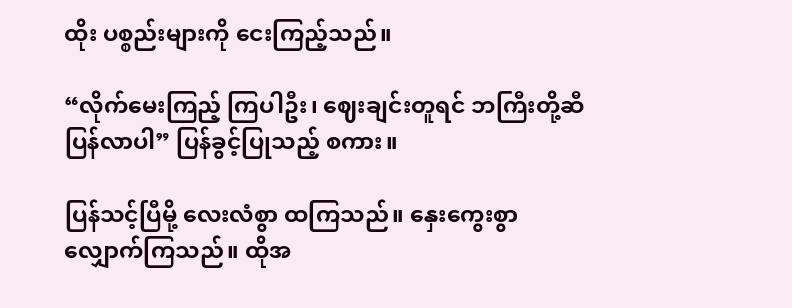ထိုး ပစ္စည်းများကို ငေးကြည့်သည်။

“လိုက်မေးကြည့် ကြပါဦး၊ ဈေးချင်းတူရင် ဘကြီးတို့ဆီ ပြန်လာပါ” ပြန်ခွင့်ပြုသည့် စကား။

ပြန်သင့်ပြီမို့ လေးလံစွာ ထကြသည်။ နှေးကွေးစွာ လျှောက်ကြသည်။ ထိုအ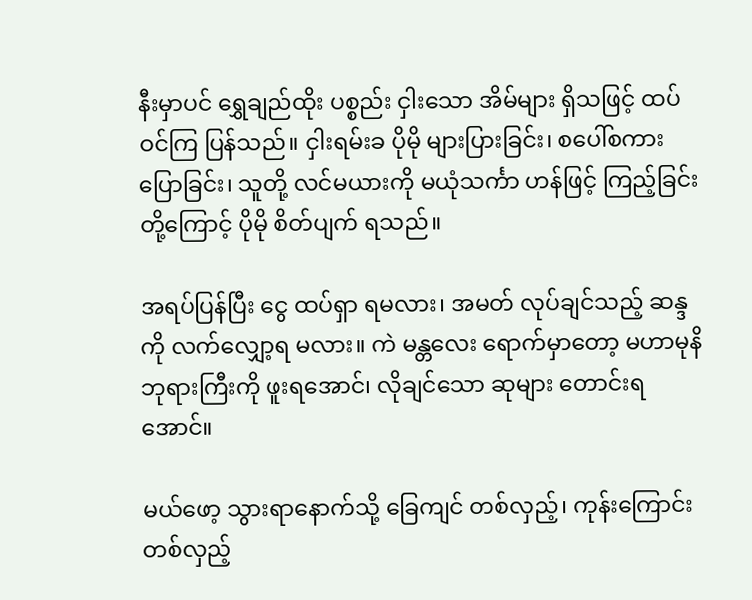နီးမှာပင် ရွှေချည်ထိုး ပစ္စည်း ငှါးသော အိမ်များ ရှိသဖြင့် ထပ်ဝင်ကြ ပြန်သည်။ ငှါးရမ်းခ ပိုမို များပြားခြင်း၊ စပေါ်စကား ပြောခြင်း၊ သူတို့ လင်မယားကို မယုံသင်္ကာ ဟန်ဖြင့် ကြည့်ခြင်းတို့ကြောင့် ပိုမို စိတ်ပျက် ရသည်။

အရပ်ပြန်ပြီး ငွေ ထပ်ရှာ ရမလား၊ အမတ် လုပ်ချင်သည့် ဆန္ဒကို လက်လျှော့ရ မလား။ ကဲ မန္တလေး ရောက်မှာတော့ မဟာမုနိ ဘုရားကြီးကို ဖူးရအောင်၊ လိုချင်သော ဆုများ တောင်းရအောင်။

မယ်ဖော့ သွားရာနောက်သို့ ခြေကျင် တစ်လှည့်၊ ကုန်းကြောင်း တစ်လှည့်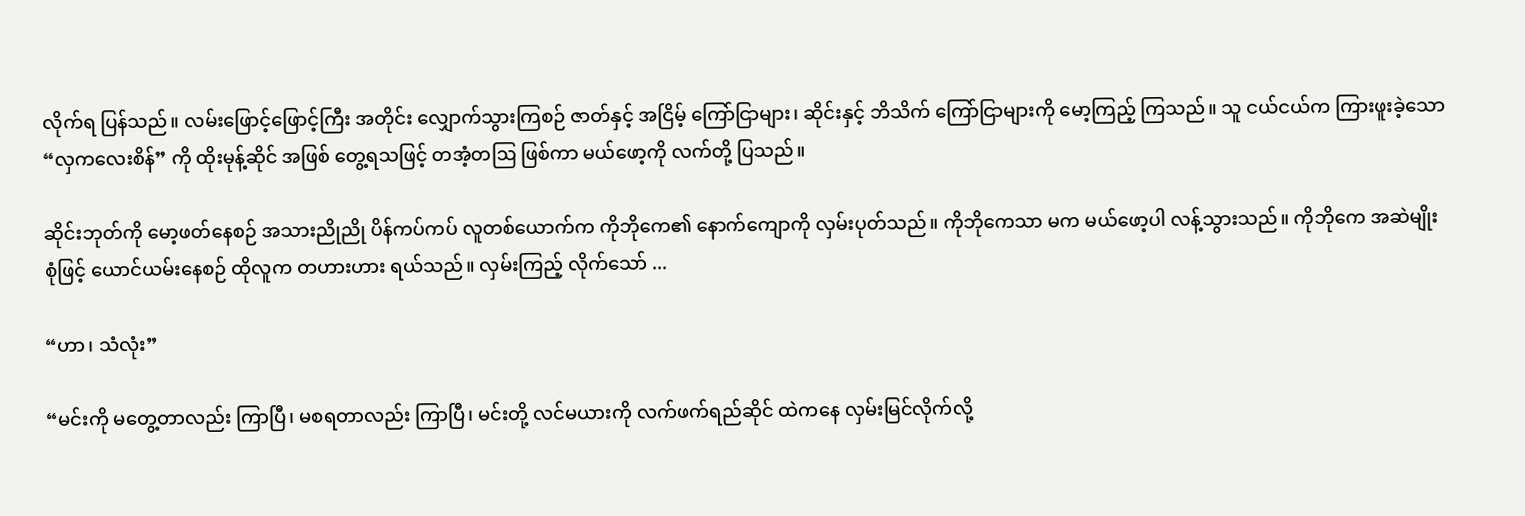လိုက်ရ ပြန်သည်။ လမ်းဖြောင့်ဖြောင့်ကြီး အတိုင်း လျှောက်သွားကြစဉ် ဇာတ်နှင့် အငြိမ့် ကြော်ငြာများ၊ ဆိုင်းနှင့် ဘိသိက် ကြော်ငြာများကို မော့ကြည့် ကြသည်။ သူ ငယ်ငယ်က ကြားဖူးခဲ့သော “လှကလေးစိန်” ကို ထိုးမုန့်ဆိုင် အဖြစ် တွေ့ရသဖြင့် တအံ့တဩ ဖြစ်ကာ မယ်ဖော့ကို လက်တို့ ပြသည်။

ဆိုင်းဘုတ်ကို မော့ဖတ်နေစဉ် အသားညိုညို ပိန်ကပ်ကပ် လူတစ်ယောက်က ကိုဘိုကေ၏ နောက်ကျောကို လှမ်းပုတ်သည်။ ကိုဘိုကေသာ မက မယ်ဖော့ပါ လန့်သွားသည်။ ကိုဘိုကေ အဆဲမျိုးစုံဖြင့် ယောင်ယမ်းနေစဉ် ထိုလူက တဟားဟား ရယ်သည်။ လှမ်းကြည့် လိုက်သော် ...

“ဟာ၊ သံလုံး”

“မင်းကို မတွေ့တာလည်း ကြာပြီ၊ မစရတာလည်း ကြာပြီ၊ မင်းတို့ လင်မယားကို လက်ဖက်ရည်ဆိုင် ထဲကနေ လှမ်းမြင်လိုက်လို့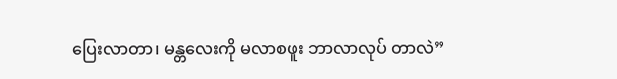ပြေးလာတာ၊ မန္တလေးကို မလာစဖူး ဘာလာလုပ် တာလဲ”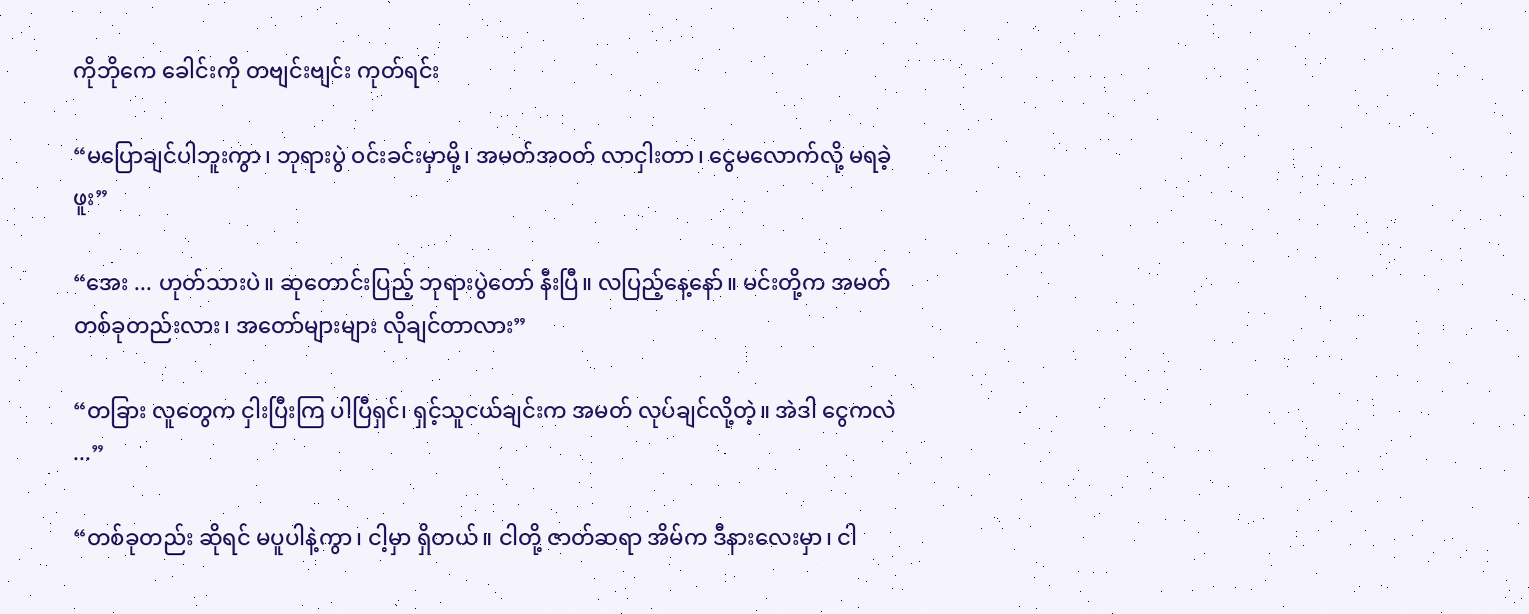ကိုဘိုကေ ခေါင်းကို တဗျင်းဗျင်း ကုတ်ရင်း

“မပြောချင်ပါဘူးကွာ၊ ဘုရားပွဲ ဝင်းခင်းမှာမို့၊ အမတ်အဝတ် လာငှါးတာ၊ ငွေမလောက်လို့ မရခဲ့ဖူး”

“အေး ... ဟုတ်သားပဲ။ ဆုတောင်းပြည့် ဘုရားပွဲတော် နီးပြီ။ လပြည့်နေ့နော်။ မင်းတို့က အမတ် တစ်ခုတည်းလား၊ အတော်များများ လိုချင်တာလား”

“တခြား လူတွေက ငှါးပြီးကြ ပါပြီရှင်၊ ရှင့်သူငယ်ချင်းက အမတ် လုပ်ချင်လို့တဲ့။ အဲဒါ ငွေကလဲ ...”

“တစ်ခုတည်း ဆိုရင် မပူပါနဲ့ကွာ၊ ငါ့မှာ ရှိတယ်။ ငါတို့ ဇာတ်ဆရာ အိမ်က ဒီနားလေးမှာ၊ ငါ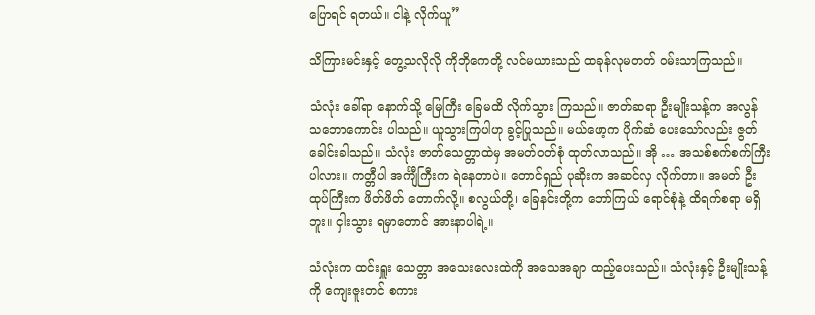ပြောရင် ရတယ်။ ငါနဲ့ လိုက်ယူ”

သိကြားမင်းနှင့် တွေ့သလိုလို ကိုဘိုကေတို့ လင်မယားသည် ထခုန်လုမတတ် ဝမ်းသာကြသည်။

သံလုံး ခေါ်ရာ နောက်သို့ မြေကြီး ခြေမထိ လိုက်သွား ကြသည်။ ဇာတ်ဆရာ ဦးမျိုးသန့်က အလွန် သဘောကောင်း ပါသည်။ ယူသွားကြပါဟု ခွင့်ပြုသည်။ မယ်ဖော့က ပိုက်ဆံ ပေးသော်လည်း ဇွတ် ခေါင်းခါသည်။ သံလုံး ဇာတ်သေတ္တာထဲမှ အမတ်ဝတ်စုံ ထုတ်လာသည်။ အို … အသစ်စက်စက်ကြီး ပါလား။ ကတ္တီပါ အင်္ကျီကြီးက ရဲနေတာပဲ။ တောင်ရှည် ပုဆိုးက အဆင်လှ လိုက်တာ။ အမတ် ဦးထုပ်ကြီးက ဖိတ်ဖိတ် တောက်လို့။ စလွယ်တို့၊ ခြေနင်းတို့က ဘော်ကြယ် ရောင်စုံနဲ့ ထိရက်စရာ မရှိဘူး။ ငှါးသွား ရမှာတောင် အားနာပါရဲ့။

သံလုံးက ထင်းရှူး သေတ္တာ အသေးလေးထဲကို အသေအချာ ထည့်ပေးသည်။ သံလုံးနှင့် ဦးမျိုးသန့်ကို ကျေးဇူးတင် စကား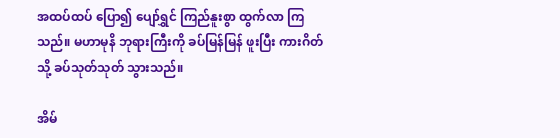အထပ်ထပ် ပြော၍ ပျော်ရွှင် ကြည်နူးစွာ ထွက်လာ ကြသည်။ မဟာမုနိ ဘုရားကြီးကို ခပ်မြန်မြန် ဖူးပြီး ကားဂိတ်သို့ ခပ်သုတ်သုတ် သွားသည်။

အိမ်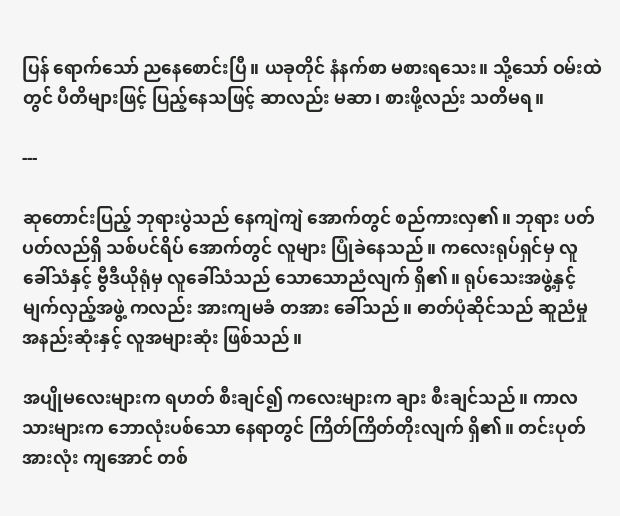ပြန် ရောက်သော် ညနေစောင်းပြီ။ ယခုတိုင် နံနက်စာ မစားရသေး။ သို့သော် ဝမ်းထဲတွင် ပီတိများဖြင့် ပြည့်နေသဖြင့် ဆာလည်း မဆာ၊ စားဖို့လည်း သတိမရ။

---

ဆုတောင်းပြည့် ဘုရားပွဲသည် နေကျဲကျဲ အောက်တွင် စည်ကားလှ၏။ ဘုရား ပတ်ပတ်လည်ရှိ သစ်ပင်ရိပ် အောက်တွင် လူများ ပြုံခဲနေသည်။ ကလေးရုပ်ရှင်မှ လူခေါ်သံနှင့် ဗွီဒီယိုရုံမှ လူခေါ်သံသည် သောသောညံလျက် ရှိ၏။ ရုပ်သေးအဖွဲ့နှင့် မျက်လှည့်အဖွဲ့ ကလည်း အားကျမခံ တအား ခေါ်သည်။ ဓာတ်ပုံဆိုင်သည် ဆူညံမှု အနည်းဆုံးနှင့် လူအများဆုံး ဖြစ်သည်။

အပျိုမလေးများက ရဟတ် စီးချင်၍ ကလေးများက ချား စီးချင်သည်။ ကာလသားများက ဘောလုံးပစ်သော နေရာတွင် ကြိတ်ကြိတ်တိုးလျက် ရှိ၏။ တင်းပုတ်အားလုံး ကျအောင် တစ်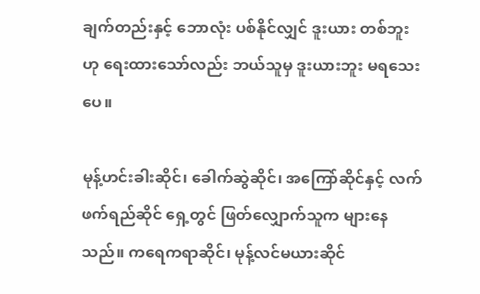ချက်တည်းနှင့် ဘောလုံး ပစ်နိုင်လျှင် ဒူးယား တစ်ဘူးဟု ရေးထားသော်လည်း ဘယ်သူမှ ဒူးယားဘူး မရသေးပေ။

မုန့်ဟင်းခါးဆိုင်၊ ခေါက်ဆွဲဆိုင်၊ အကြော်ဆိုင်နှင့် လက်ဖက်ရည်ဆိုင် ရှေ့တွင် ဖြတ်လျှောက်သူက များနေသည်။ ကရေကရာဆိုင်၊ မုန့်လင်မယားဆိုင်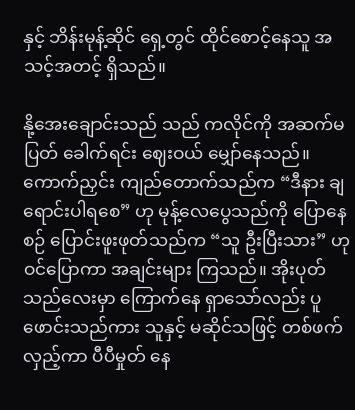နှင့် ဘိန်းမုန့်ဆိုင် ရှေ့တွင် ထိုင်စောင့်နေသူ အသင့်အတင့် ရှိသည်။

နို့အေးချောင်းသည် သည် ကလိုင်ကို အဆက်မပြတ် ခေါက်ရင်း ဈေးဝယ် မျှော်နေသည်။ ကောက်ညှင်း ကျည်တောက်သည်က “ဒီနား ချရောင်းပါရစေ” ဟု မုန့်လေပွေသည်ကို ပြောနေစဉ် ပြောင်းဖူးဖုတ်သည်က “သူ ဦးပြီးသား” ဟု ဝင်ပြောကာ အချင်းများ ကြသည်။ အိုးပုတ်သည်လေးမှာ ကြောက်နေ ရှာသော်လည်း ပူဖောင်းသည်ကား သူနှင့် မဆိုင်သဖြင့် တစ်ဖက်လှည့်ကာ ပီပီမှုတ် နေ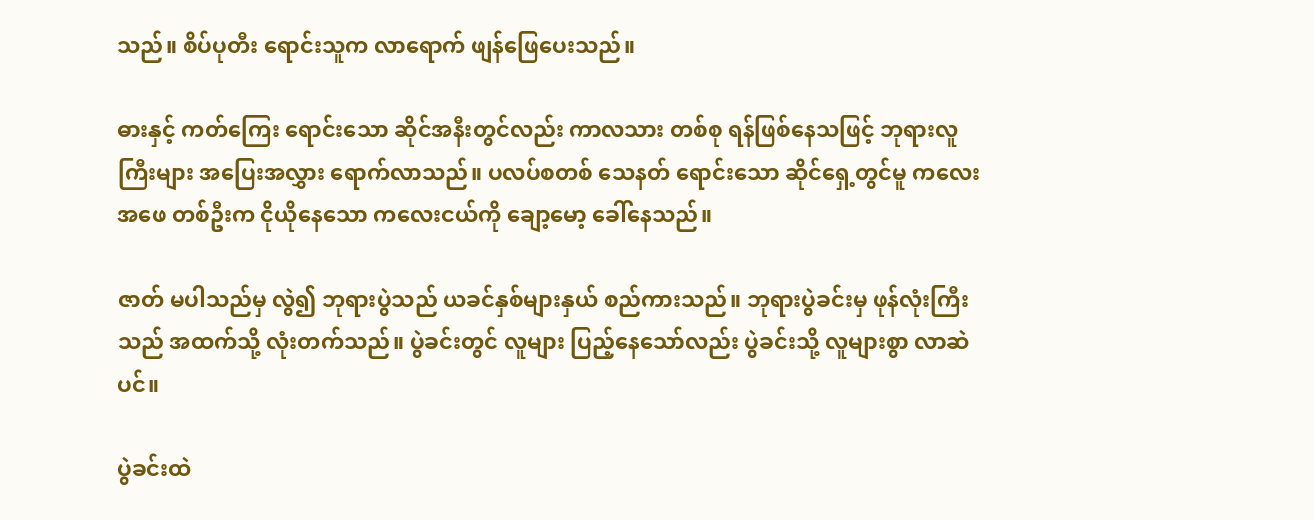သည်။ စိပ်ပုတီး ရောင်းသူက လာရောက် ဖျန်ဖြေပေးသည်။

ဓားနှင့် ကတ်ကြေး ရောင်းသော ဆိုင်အနီးတွင်လည်း ကာလသား တစ်စု ရန်ဖြစ်နေသဖြင့် ဘုရားလူကြီးများ အပြေးအလွှား ရောက်လာသည်။ ပလပ်စတစ် သေနတ် ရောင်းသော ဆိုင်ရှေ့တွင်မူ ကလေးအဖေ တစ်ဦးက ငိုယိုနေသော ကလေးငယ်ကို ချော့မော့ ခေါ်နေသည်။

ဇာတ် မပါသည်မှ လွဲ၍ ဘုရားပွဲသည် ယခင်နှစ်များနှယ် စည်ကားသည်။ ဘုရားပွဲခင်းမှ ဖုန်လုံးကြီးသည် အထက်သို့ လုံးတက်သည်။ ပွဲခင်းတွင် လူများ ပြည့်နေသော်လည်း ပွဲခင်းသို့ လူများစွာ လာဆဲပင်။

ပွဲခင်းထဲ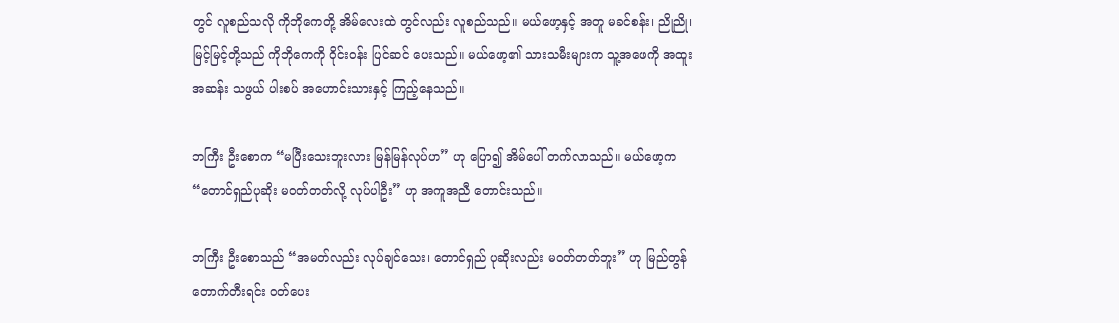တွင် လူစည်သလို ကိုဘိုကေတို့ အိမ်လေးထဲ တွင်လည်း လူစည်သည်။ မယ်ဖော့နှင့် အတူ မခင်စန်း၊ ညိုညို၊ မြင့်မြင့်တို့သည် ကိုဘိုကေကို ဝိုင်းဝန်း ပြင်ဆင် ပေးသည်။ မယ်ဖော့၏ သားသမီးများက သူ့အဖေကို အထူးအဆန်း သဖွယ် ပါးစပ် အဟောင်းသားနှင့် ကြည့်နေသည်။

ဘကြီး ဦးစောက “မပြီးသေးဘူးလား မြန်မြန်လုပ်ဟ” ဟု ပြော၍ အိမ်ပေါ် တက်လာသည်။ မယ်ဖော့က “တောင်ရှည်ပုဆိုး မဝတ်တတ်လို့ လုပ်ပါဦး” ဟု အကူအညီ တောင်းသည်။

ဘကြီး ဦးစောသည် “အမတ်လည်း လုပ်ချင်သေး၊ တောင်ရှည် ပုဆိုးလည်း မဝတ်တတ်ဘူး” ဟု မြည်တွန် တောက်တီးရင်း ဝတ်ပေး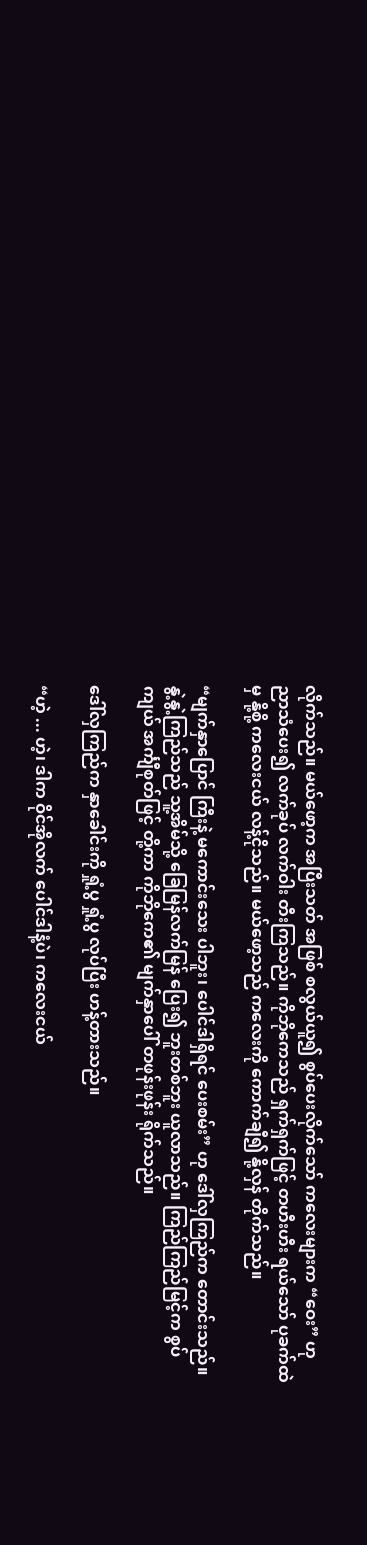လိုက်သည်။ မယ်ဖော့က အပြီးသတ် အဖြစ် စလွယ်ယူ၍ စွပ်ပေးလိုက်သော် ကလေးများက “ဝေး” ဟု ညာသံပေး၍ လက်ခုပ် လက်ဝါး တီးကြသည်။ ကိုဘိုကေသည် ရှက်ရှက်ဖြင့် တဟီးဟီး ရယ်သော် ပုခက်ထဲမှ နို့စို့ ကလေးငယ် လန့်ငိုသည်။ မယ်ဖော့သည် ကလေးကို ကောက်ချီ၍ နို့လှန် တိုက်သည်။

“မျက်နှာပြောင် ကြီးနဲ့ မကောင်းသေး ပါဘူး၊ ပေါင်ဒါရှိရင် ပေးစမ်း” ဟု ဒေါ်လှကြည်က တောင်းသည်။ နွဲ့နွဲ့ကြည်သည် သူ့အိမ်သို့ ခြေမြန်လက်မြန် ပြေး၍ ဘူးတစ်ဘူး ယူလာသည်။ ကြည်ကြည်မြင့်က စွပ်ကျယ် အင်္ကျီစုတ်ဖြင့် တို့ကာ ကိုဘိုကေ၏ မျက်နှာပေါ် တဖုန်းဖုန်း ရိုက်သည်။

ဒေါ်လှကြည်က နှာခေါင်းကို ရှုံ့ပွ ရှုံ့ပွ လုပ်ပြီး ဟန့်တားသည်။

“ဟဲ့ ... ဟဲ့၊ ဒါက ဝိုင်အိုလက် ပေါင်ဒါနံ့ပဲ၊ ကလေးငယ်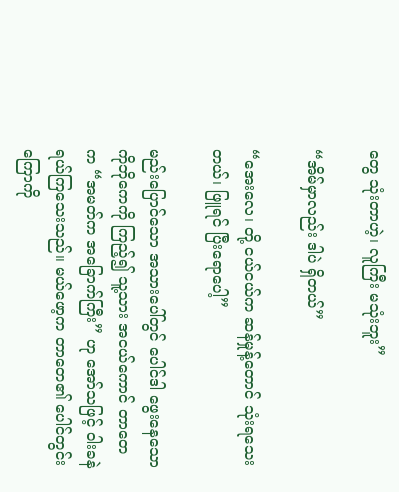တွေ သုံးတာဟဲ့၊ လူကြီး မသုံးဘူး”

“အိမ်မှာလည်း ဒါပဲ ရှိတယ်”

“အေးလေ၊ တို့ ငယ်ငယ်က ဆန်မှုန့်တောင် သုံးရသေးတယ်၊ ဖြူရင် ပြီးရောပေါ့”

မည်းပြောင်သော အသားပေါ်တွင် ပေါင်ဒါ ဖွေးနေသော ကိုဘိုကေကို ကြည့်၍ သူ့သား အငယ်ကောင် တာတေက “အမတ်က အခြောက်ကြီး” ဟု အော်သဖြင့် ဝါးခနဲ ရယ်ကြသေးသည်။ မယ်ဖော့က တာတေ၏ ပေါင်တွင်းကြောကို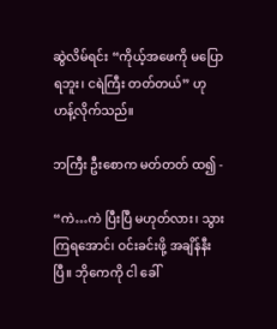ဆွဲလိမ်ရင်း “ကိုယ့်အဖေကို မပြောရဘူး၊ ငရဲကြီး တတ်တယ်” ဟု ဟန့်လိုက်သည်။

ဘကြီး ဦးစောက မတ်တတ် ထ၍ -

“ကဲ…ကဲ ပြီးပြီ မဟုတ်လား၊ သွားကြရအောင်၊ ဝင်းခင်းဖို့ အချိန်နီးပြီ။ ဘိုကေကို ငါ ခေါ်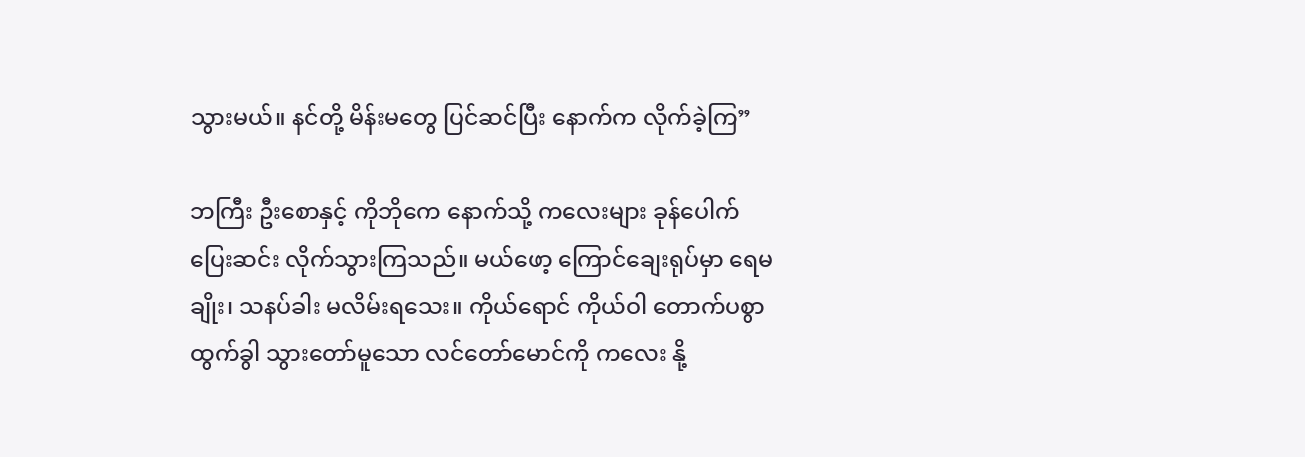သွားမယ်။ နင်တို့ မိန်းမတွေ ပြင်ဆင်ပြီး နောက်က လိုက်ခဲ့ကြ”

ဘကြီး ဦးစောနှင့် ကိုဘိုကေ နောက်သို့ ကလေးများ ခုန်ပေါက် ပြေးဆင်း လိုက်သွားကြသည်။ မယ်ဖော့ ကြောင်ချေးရုပ်မှာ ရေမချိုး၊ သနပ်ခါး မလိမ်းရသေး။ ကိုယ်ရောင် ကိုယ်ဝါ တောက်ပစွာ ထွက်ခွါ သွားတော်မူသော လင်တော်မောင်ကို ကလေး နို့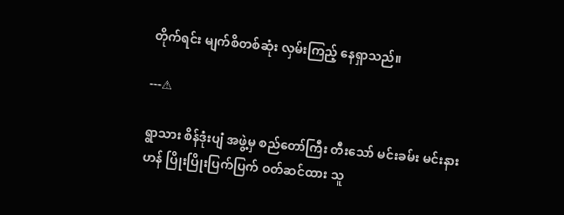တိုက်ရင်း မျက်စိတစ်ဆုံး လှမ်းကြည့် နေရှာသည်။

---⚠

ရွာသား စိန်ဒုံးပျံ အဖွဲ့မှ စည်တော်ကြီး တီးသော် မင်းခမ်း မင်းနားဟန် ပြိုးပြိုးပြက်ပြက် ဝတ်ဆင်ထား သူ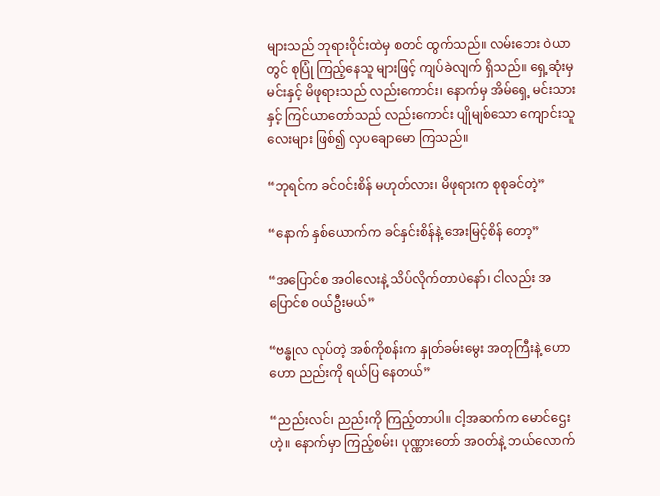များသည် ဘုရားဝိုင်းထဲမှ စတင် ထွက်သည်။ လမ်းဘေး ဝဲယာတွင် စုပြုံ ကြည့်နေသူ များဖြင့် ကျပ်ခဲလျက် ရှိသည်။ ရှေ့ဆုံးမှ မင်းနှင့် မိဖုရားသည် လည်းကောင်း၊ နောက်မှ အိမ်ရှေ့ မင်းသားနှင့် ကြင်ယာတော်သည် လည်းကောင်း ပျိုမျစ်သော ကျောင်းသူလေးများ ဖြစ်၍ လှပချောမော ကြသည်။

“ဘုရင်က ခင်ဝင်းစိန် မဟုတ်လား၊ မိဖုရားက စုစုခင်တဲ့”

“နောက် နှစ်ယောက်က ခင်နှင်းစိန်နဲ့ အေးမြင့်စိန် တော့”

“အပြောင်စ အဝါလေးနဲ့ သိပ်လိုက်တာပဲနော်၊ ငါလည်း အပြောင်စ ဝယ်ဦးမယ်”

“ဗန္ဓုလ လုပ်တဲ့ အစ်ကိုစန်းက နှုတ်ခမ်းမွေး အတုကြီးနဲ့ ဟော ဟော ညည်းကို ရယ်ပြ နေတယ်”

“ညည်းလင်၊ ညည်းကို ကြည့်တာပါ။ ငါ့အဆက်က မောင်ဌေးဟဲ့။ နောက်မှာ ကြည့်စမ်း၊ ပုဏ္ဏားတော် အဝတ်နဲ့ ဘယ်လောက်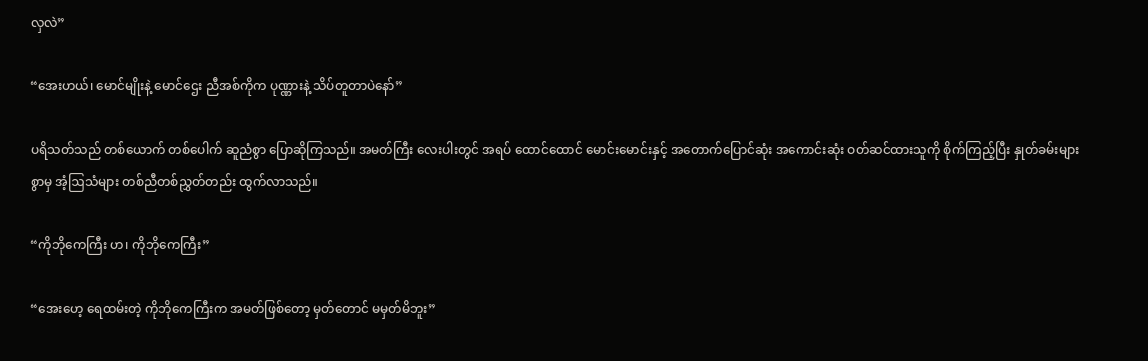လှလဲ”

“အေးဟယ်၊ မောင်မျိုးနဲ့ မောင်ဌေး ညီအစ်ကိုက ပုဏ္ဏားနဲ့ သိပ်တူတာပဲနော်”

ပရိသတ်သည် တစ်ယောက် တစ်ပေါက် ဆူညံစွာ ပြောဆိုကြသည်။ အမတ်ကြီး လေးပါးတွင် အရပ် ထောင်ထောင် မောင်းမောင်းနှင့် အတောက်ပြောင်ဆုံး အကောင်းဆုံး ဝတ်ဆင်ထားသူကို စိုက်ကြည့်ပြီး နှုတ်ခမ်းများစွာမှ အံ့ဩသံများ တစ်ညီတစ်ညွှတ်တည်း ထွက်လာသည်။

“ကိုဘိုကေကြီး ဟ၊ ကိုဘိုကေကြီး”

“အေးဟေ့ ရေထမ်းတဲ့ ကိုဘိုကေကြီးက အမတ်ဖြစ်တော့ မှတ်တောင် မမှတ်မိဘူး”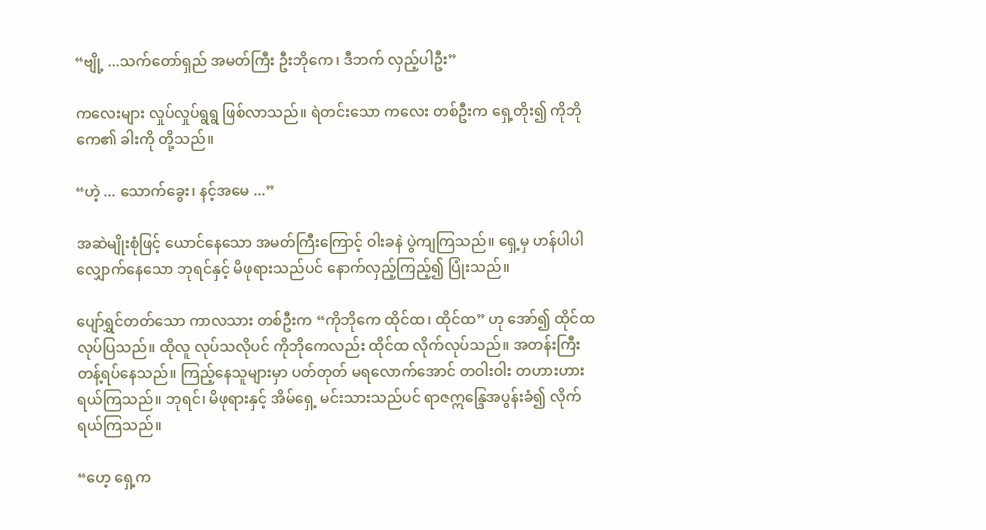“ဗျို့ ...သက်တော်ရှည် အမတ်ကြီး ဦးဘိုကေ၊ ဒီဘက် လှည့်ပါဦး”

ကလေးများ လှုပ်လှုပ်ရွရွ ဖြစ်လာသည်။ ရဲတင်းသော ကလေး တစ်ဦးက ရှေ့တိုး၍ ကိုဘိုကေ၏ ခါးကို တို့သည်။

“ဟဲ့ ... သောက်ခွေး၊ နင့်အမေ ...”

အဆဲမျိုးစုံဖြင့် ယောင်နေသော အမတ်ကြီးကြောင့် ဝါးခနဲ ပွဲကျကြသည်။ ရှေ့မှ ဟန်ပါပါ လျှောက်နေသော ဘုရင်နှင့် မိဖုရားသည်ပင် နောက်လှည့်ကြည့်၍ ပြုံးသည်။

ပျော်ရွှင်တတ်သော ကာလသား တစ်ဦးက “ကိုဘိုကေ ထိုင်ထ၊ ထိုင်ထ” ဟု အော်၍ ထိုင်ထ လုပ်ပြသည်။ ထိုလူ လုပ်သလိုပင် ကိုဘိုကေလည်း ထိုင်ထ လိုက်လုပ်သည်။ အတန်းကြီး တန့်ရပ်နေသည်။ ကြည့်နေသူများမှာ ပတ်တုတ် မရလောက်အောင် တဝါးဝါး တဟားဟား ရယ်ကြသည်။ ဘုရင်၊ မိဖုရားနှင့် အိမ်ရှေ့ မင်းသားသည်ပင် ရာဇဣန္ဒြေအပွန်းခံ၍ လိုက်ရယ်ကြသည်။

“ဟေ့ ရှေ့က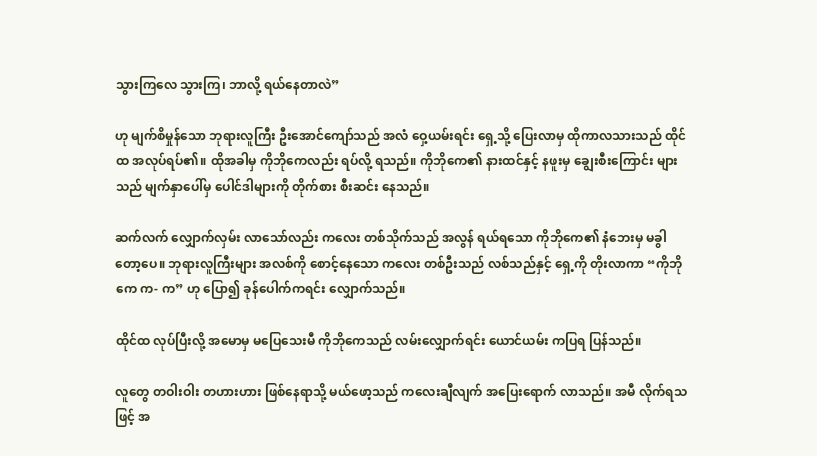သွားကြလေ သွားကြ၊ ဘာလို့ ရယ်နေတာလဲ”

ဟု မျက်စိမှုန်သော ဘုရားလူကြီး ဦးအောင်ကျော်သည် အလံ ဝှေ့ယမ်းရင်း ရှေ့သို့ ပြေးလာမှ ထိုကာလသားသည် ထိုင်ထ အလုပ်ရပ်၏။ ထိုအခါမှ ကိုဘိုကေလည်း ရပ်လို့ ရသည်။ ကိုဘိုကေ၏ နားထင်နှင့် နဖူးမှ ချွေးစီးကြောင်း များသည် မျက်နှာပေါ်မှ ပေါင်ဒါများကို တိုက်စား စီးဆင်း နေသည်။

ဆက်လက် လျှောက်လှမ်း လာသော်လည်း ကလေး တစ်သိုက်သည် အလွန် ရယ်ရသော ကိုဘိုကေ၏ နံဘေးမှ မခွါတော့ပေ။ ဘုရားလူကြီးများ အလစ်ကို စောင့်နေသော ကလေး တစ်ဦးသည် လစ်သည်နှင့် ရှေ့ကို တိုးလာကာ “ကိုဘိုကေ က- က” ဟု ပြော၍ ခုန်ပေါက်ကရင်း လျှောက်သည်။

ထိုင်ထ လုပ်ပြီးလို့ အမောမှ မပြေသေးမီ ကိုဘိုကေသည် လမ်းလျှောက်ရင်း ယောင်ယမ်း ကပြရ ပြန်သည်။

လူတွေ တဝါးဝါး တဟားဟား ဖြစ်နေရာသို့ မယ်ဖော့သည် ကလေးချီလျက် အပြေးရောက် လာသည်။ အမီ လိုက်ရသဖြင့် အ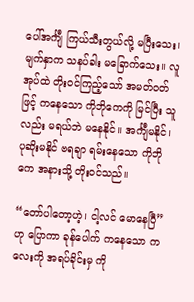ပေါ်အင်္ကျီ ကြယ်သီးတွယ်လို့ မပြီးသေး၊ မျက်နှာက သနပ်ခါး မခြောက်သေး။ လူအုပ်ထဲ တိုးဝင်ကြည့်သော် အမတ်ဝတ်ဖြင့် ကနေသော ကိုဘိုကေကို မြင်ပြီး သူလည်း မရယ်ဘဲ မနေနိုင်။ အင်္ကျီမနိုင်၊ ပုဆိုးမနိုင် ဗရချာ ရမ်းနေသော ကိုဘိုကေ အနားသို့ တိုးဝင်သည်။

“တော်ပါတော့ဟဲ့၊ ငါ့လင် မောနေပြီ” ဟု ပြောကာ ခုန်ပေါက် ကနေသော ကလေးကို အရပ်ခိုင်းမှ ကို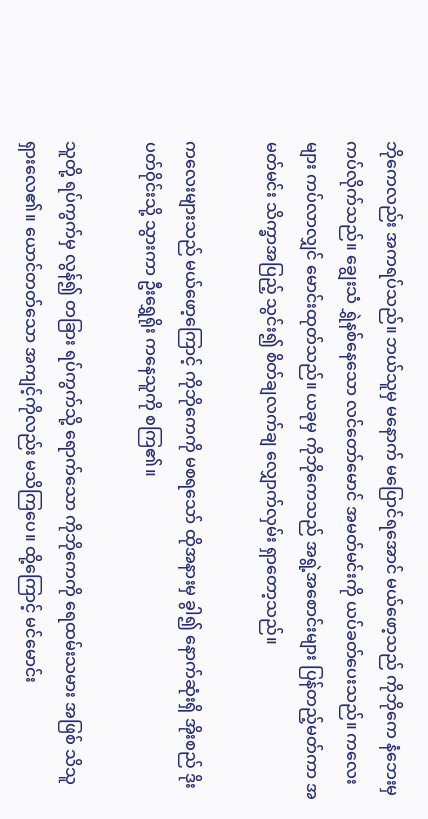ဘိုကေလည်း အကရပ်သည်။ ဘယ်သူမှ မနောက် မပြောင်ရအောင် မယ်ဖော့သည် ကိုဘိုကေ နံဘေးမှ ကပ်လိုက်သည်။ ချွေးသံ ရွှဲနစ်နေသော လင်တော်မောင် အမတ်မင်းကို ယပ်ခတ်ပေးသည်။ ကလေးများ ကပ်လာလျှင် မောင်းထုတ်သည်။ ယခုမှ ကိုဘိုကေသည် အရွဲ့အစောင်းများ ပြန်တည့်မတ်ကာ အမတ်မင်း သိက္ခာအပြည့် သွင်း၍ စိတ်ချလက်ချ လျှောက်လှမ်း ရှာတော့သည်။

ကလေးများသည် မယ်ဖော့ကြောင့် ကိုဘိုကေကို မစရသော် ထိုအနားမှ ခွါ၍ နောက်ဆုံးရှိ အိုးစည် ဒိုးပတ်ဝိုင်းသို့ သွားကာ ဦးရွှေရိုး ကနေသူကို စကြ၏။

သူတို့ ရပ်ကွက်မှ လွန်၍ တခြား ရပ်ကွက်သို့ ရောက်သော ကိုဘိုကေကို ရေထမ်းသမား အဖြစ် သိသူ ရှားလေ၏။ ယောင်တတ်သော အကျင့်ကိုလည်း မသိကြပေ။ ထို့ကြောင့် မင်မောင်း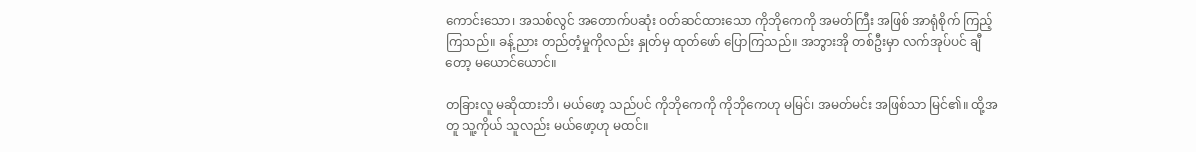ကောင်းသော၊ အသစ်လွင် အတောက်ပဆုံး ဝတ်ဆင်ထားသော ကိုဘိုကေကို အမတ်ကြီး အဖြစ် အာရုံစိုက် ကြည့်ကြသည်။ ခန့်ညား တည်တံ့မှုကိုလည်း နှုတ်မှ ထုတ်ဖော် ပြောကြသည်။ အဘွားအို တစ်ဦးမှာ လက်အုပ်ပင် ချီတော့ မယောင်ယောင်။

တခြားလူ မဆိုထားဘိ၊ မယ်ဖော့ သည်ပင် ကိုဘိုကေကို ကိုဘိုကေဟု မမြင်၊ အမတ်မင်း အဖြစ်သာ မြင်၏။ ထို့အတူ သူ့ကိုယ် သူလည်း မယ်ဖော့ဟု မထင်။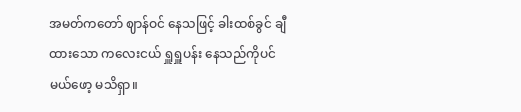အမတ်ကတော် ဈာန်ဝင် နေသဖြင့် ခါးထစ်ခွင် ချီထားသော ကလေးငယ် ရှူရှူပန်း နေသည်ကိုပင် မယ်ဖော့ မသိရှာ။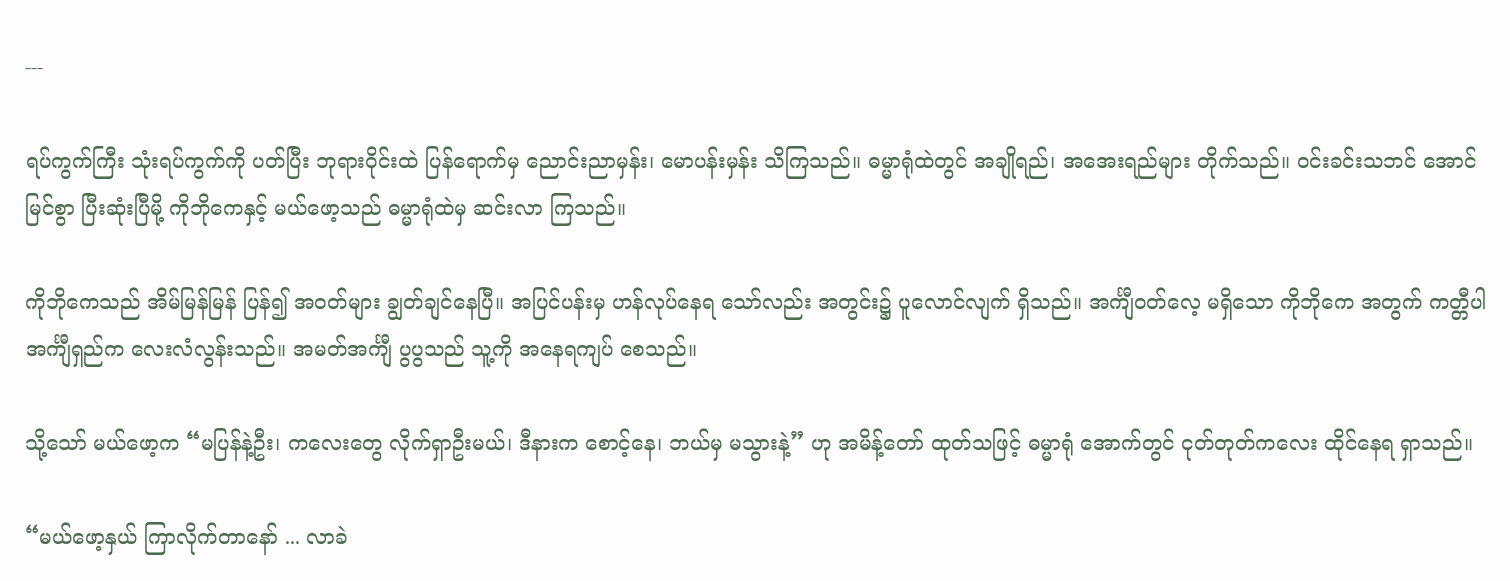---

ရပ်ကွက်ကြီး သုံးရပ်ကွက်ကို ပတ်ပြီး ဘုရားဝိုင်းထဲ ပြန်ရောက်မှ ညောင်းညာမှန်း၊ မောပန်းမှန်း သိကြသည်။ ဓမ္မာရုံထဲတွင် အချိုရည်၊ အအေးရည်များ တိုက်သည်။ ဝင်းခင်းသဘင် အောင်မြင်စွာ ပြီးဆုံးပြီမို့ ကိုဘိုကေနှင့် မယ်ဖော့သည် ဓမ္မာရုံထဲမှ ဆင်းလာ ကြသည်။

ကိုဘိုကေသည် အိမ်မြန်မြန် ပြန်၍ အဝတ်များ ချွတ်ချင်နေပြီ။ အပြင်ပန်းမှ ဟန်လုပ်နေရ သော်လည်း အတွင်း၌ ပူလောင်လျက် ရှိသည်။ အင်္ကျီဝတ်လေ့ မရှိသော ကိုဘိုကေ အတွက် ကတ္တီပါ အင်္ကျီရှည်က လေးလံလွန်းသည်။ အမတ်အင်္ကျီ ပွပွသည် သူ့ကို အနေရကျပ် စေသည်။

သို့သော် မယ်ဖော့က “မပြန်နဲ့ဦး၊ ကလေးတွေ လိုက်ရှာဦးမယ်၊ ဒီနားက စောင့်နေ၊ ဘယ်မှ မသွားနဲ့” ဟု အမိန့်တော် ထုတ်သဖြင့် ဓမ္မာရုံ အောက်တွင် ငုတ်တုတ်ကလေး ထိုင်နေရ ရှာသည်။

“မယ်ဖော့နှယ် ကြာလိုက်တာနော် ... လာခဲ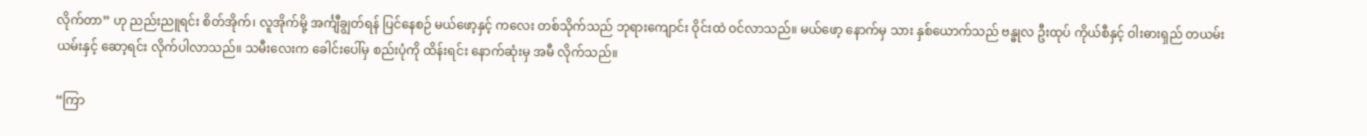လိုက်တာ” ဟု ညည်းညူရင်း စိတ်အိုက်၊ လူအိုက်မို့ အင်္ကျီချွတ်ရန် ပြင်နေစဉ် မယ်ဖော့နှင့် ကလေး တစ်သိုက်သည် ဘုရားကျောင်း ဝိုင်းထဲ ဝင်လာသည်။ မယ်ဖော့ နောက်မှ သား နှစ်ယောက်သည် ဗန္ဓုလ ဦးထုပ် ကိုယ်စီနှင့် ဝါးဓားရှည် တယမ်းယမ်းနှင့် ဆော့ရင်း လိုက်ပါလာသည်။ သမီးလေးက ခေါင်းပေါ်မှ စည်းပုံကို ထိန်းရင်း နောက်ဆုံးမှ အမီ လိုက်သည်။

“ကြာ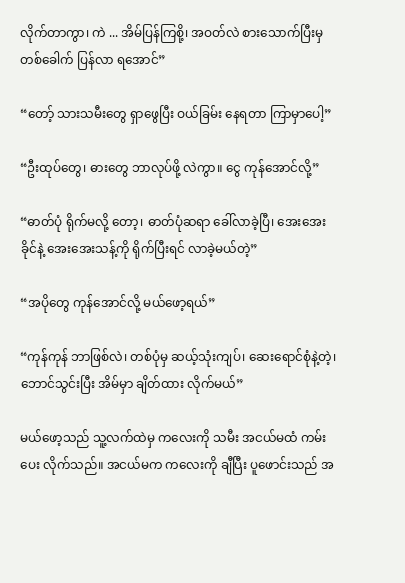လိုက်တာကွာ၊ ကဲ ... အိမ်ပြန်ကြစို့၊ အဝတ်လဲ စားသောက်ပြီးမှ တစ်ခေါက် ပြန်လာ ရအောင်”

“တော့် သားသမီးတွေ ရှာဖွေပြီး ဝယ်ခြမ်း နေရတာ ကြာမှာပေါ့”

“ဦးထုပ်တွေ၊ ဓားတွေ ဘာလုပ်ဖို့ လဲကွာ။ ငွေ ကုန်အောင်လို့”

“ဓာတ်ပုံ ရိုက်မလို့ တော့၊ ဓာတ်ပုံဆရာ ခေါ်လာခဲ့ပြီ၊ အေးအေးခိုင်နဲ့ အေးအေးသန့်ကို ရိုက်ပြီးရင် လာခဲ့မယ်တဲ့”

“အပိုတွေ ကုန်အောင်လို့ မယ်ဖော့ရယ်”

“ကုန်ကုန် ဘာဖြစ်လဲ၊ တစ်ပုံမှ ဆယ့်သုံးကျပ်၊ ဆေးရောင်စုံနဲ့တဲ့၊ ဘောင်သွင်းပြီး အိမ်မှာ ချိတ်ထား လိုက်မယ်”

မယ်ဖော့သည် သူ့လက်ထဲမှ ကလေးကို သမီး အငယ်မထံ ကမ်းပေး လိုက်သည်။ အငယ်မက ကလေးကို ချီပြီး ပူဖောင်းသည် အ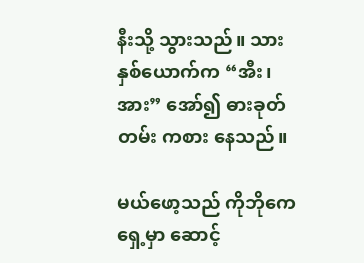နီးသို့ သွားသည်။ သား နှစ်ယောက်က “အီး၊ အား” အော်၍ ဓားခုတ်တမ်း ကစား နေသည်။

မယ်ဖော့သည် ကိုဘိုကေ ရှေ့မှာ ဆောင့်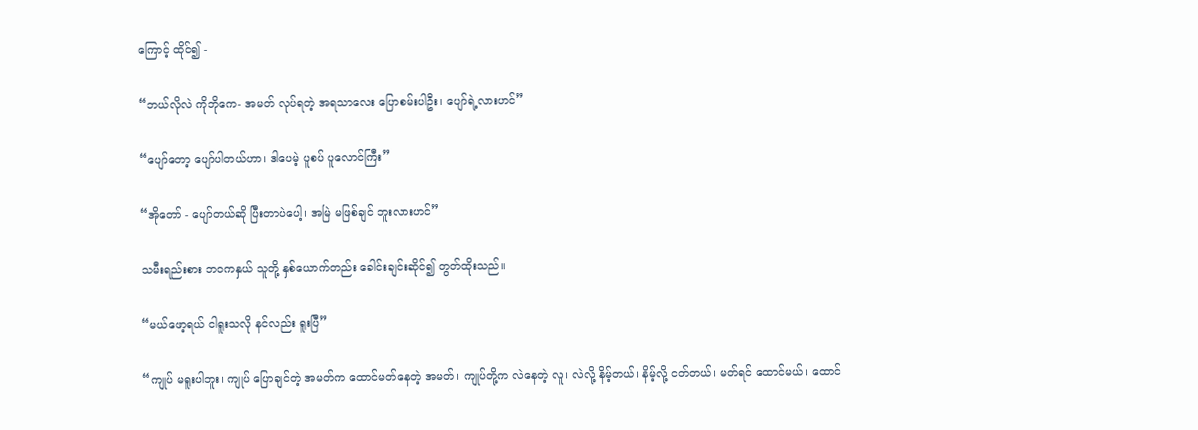ကြောင့် ထိုင်၍ -

“ဘယ်လိုလဲ ကိုဘိုကေ- အမတ် လုပ်ရတဲ့ အရသာလေး ပြောစမ်းပါဦး၊ ပျော်ရဲ့လားဟင်”

“ပျော်တော့ ပျော်ပါတယ်ဟာ၊ ဒါပေမဲ့ ပူစပ် ပူလောင်ကြီး”

“အိုတော် - ပျော်တယ်ဆို ပြီးတာပဲပေါ့၊ အမြဲ မဖြစ်ချင် ဘူးလားဟင်”

သမီးရည်းစား ဘဝကနှယ် သူတို့ နှစ်ယောက်တည်း ခေါင်းချင်းဆိုင်၍ တွတ်ထိုးသည်။

“မယ်ဖော့ရယ် ငါရူးသလို နင်လည်း ရူးပြီ”

“ကျုပ် မရူးပါဘူး၊ ကျုပ် ပြောချင်တဲ့ အမတ်က ထောင်မတ်နေတဲ့ အမတ်၊ ကျုပ်တို့က လဲနေတဲ့ လူ၊ လဲလို့ နိမ့်တယ်၊ နိမ့်လို့ ငတ်တယ်၊ မတ်ရင် ထောင်မယ်၊ ထောင်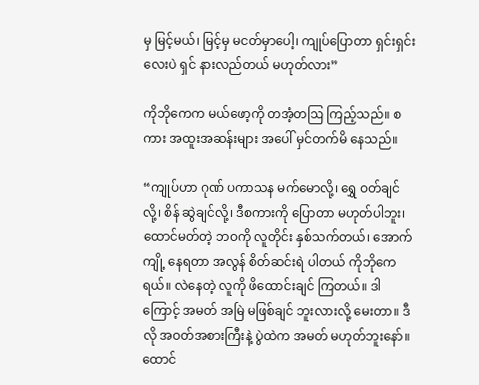မှ မြင့်မယ်၊ မြင့်မှ မငတ်မှာပေါ့၊ ကျုပ်ပြောတာ ရှင်းရှင်းလေးပဲ ရှင် နားလည်တယ် မဟုတ်လား”

ကိုဘိုကေက မယ်ဖော့ကို တအံ့တဩ ကြည့်သည်။ စကား အထူးအဆန်းများ အပေါ် မှင်တက်မိ နေသည်။

“ကျုပ်ဟာ ဂုဏ် ပကာသန မက်မောလို့၊ ရွှေ ဝတ်ချင်လို့၊ စိန် ဆွဲချင်လို့၊ ဒီစကားကို ပြောတာ မဟုတ်ပါဘူး၊ ထောင်မတ်တဲ့ ဘဝကို လူတိုင်း နှစ်သက်တယ်၊ အောက်ကျို့ နေရတာ အလွန် စိတ်ဆင်းရဲ ပါတယ် ကိုဘိုကေရယ်။ လဲနေတဲ့ လူကို ဖိထောင်းချင် ကြတယ်။ ဒါကြောင့် အမတ် အမြဲ မဖြစ်ချင် ဘူးလားလို့ မေးတာ။ ဒီလို အဝတ်အစားကြီးနဲ့ ပွဲထဲက အမတ် မဟုတ်ဘူးနော်။ ထောင်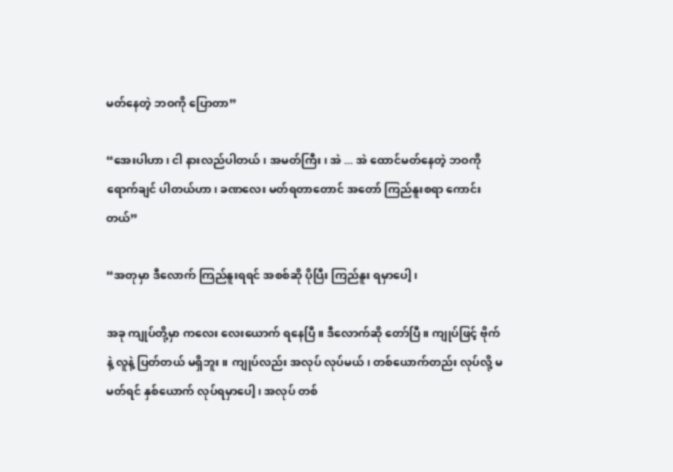မတ်နေတဲ့ ဘဝကို ပြောတာ”

“အေးပါဟာ၊ ငါ နားလည်ပါတယ်၊ အမတ်ကြီး၊ အဲ ... အဲ ထောင်မတ်နေတဲ့ ဘဝကို ရောက်ချင် ပါတယ်ဟာ၊ ခဏလေး မတ်ရတာတောင် အတော် ကြည်နူးစရာ ကောင်းတယ်”

“အတုမှာ ဒီလောက် ကြည်နူးရရင် အစစ်ဆို ပိုပြီး ကြည်နူး ရမှာပေါ့၊

အခု ကျုပ်တို့မှာ ကလေး လေးယောက် ရနေပြီ။ ဒီလောက်ဆို တော်ပြီ။ ကျုပ်ဖြင့် ဗိုက်နဲ့ လူနဲ့ ပြတ်တယ် မရှိဘူး။ ကျုပ်လည်း အလုပ် လုပ်မယ်၊ တစ်ယောက်တည်း လုပ်လို့ မမတ်ရင် နှစ်ယောက် လုပ်ရမှာပေါ့၊ အလုပ် တစ်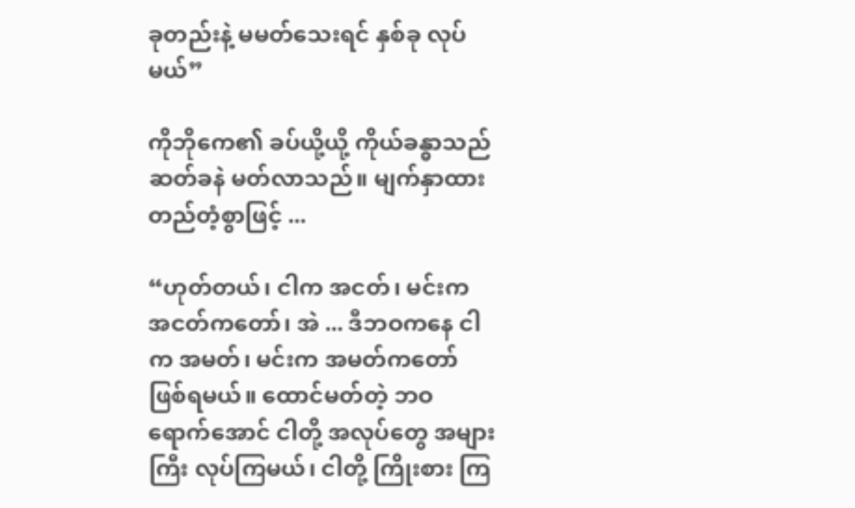ခုတည်းနဲ့ မမတ်သေးရင် နှစ်ခု လုပ်မယ်”

ကိုဘိုကေ၏ ခပ်ယို့ယို့ ကိုယ်ခန္ဓာသည် ဆတ်ခနဲ မတ်လာသည်။ မျက်နှာထား တည်တံ့စွာဖြင့် ...

“ဟုတ်တယ်၊ ငါက အငတ်၊ မင်းက အငတ်ကတော်၊ အဲ ... ဒီဘဝကနေ ငါက အမတ်၊ မင်းက အမတ်ကတော် ဖြစ်ရမယ်။ ထောင်မတ်တဲ့ ဘဝ ရောက်အောင် ငါတို့ အလုပ်တွေ အများကြီး လုပ်ကြမယ်၊ ငါတို့ ကြိုးစား ကြ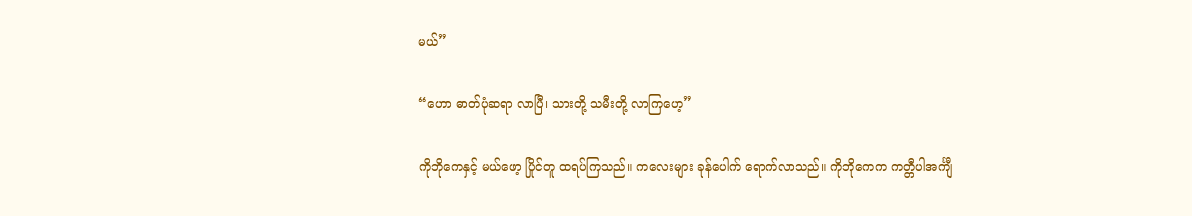မယ်”

“ဟော ဓာတ်ပုံဆရာ လာပြီ၊ သားတို့ သမီးတို့ လာကြဟေ့”

ကိုဘိုကေနှင့် မယ်ဖော့ ပြိုင်တူ ထရပ်ကြသည်။ ကလေးများ ခုန်ပေါက် ရောက်လာသည်။ ကိုဘိုကေက ကတ္တီပါအင်္ကျီ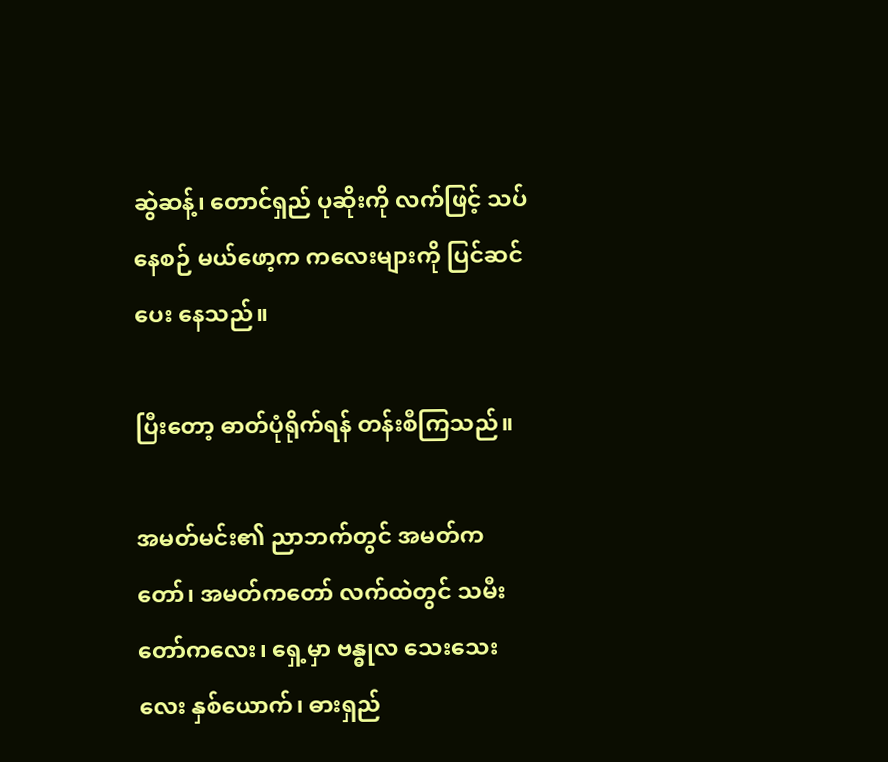ဆွဲဆန့်၊ တောင်ရှည် ပုဆိုးကို လက်ဖြင့် သပ်နေစဉ် မယ်ဖော့က ကလေးများကို ပြင်ဆင်ပေး နေသည်။

ပြီးတော့ ဓာတ်ပုံရိုက်ရန် တန်းစီကြသည်။

အမတ်မင်း၏ ညာဘက်တွင် အမတ်ကတော်၊ အမတ်ကတော် လက်ထဲတွင် သမီးတော်ကလေး၊ ရှေ့မှာ ဗန္ဓုလ သေးသေးလေး နှစ်ယောက်၊ ဓားရှည်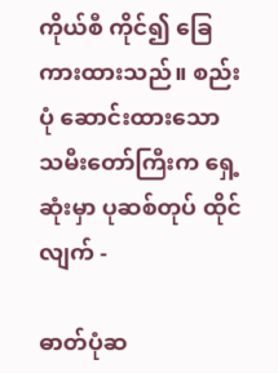ကိုယ်စီ ကိုင်၍ ခြေကားထားသည်။ စည်းပုံ ဆောင်းထားသော သမီးတော်ကြီးက ရှေ့ဆုံးမှာ ပုဆစ်တုပ် ထိုင်လျက် -

ဓာတ်ပုံဆ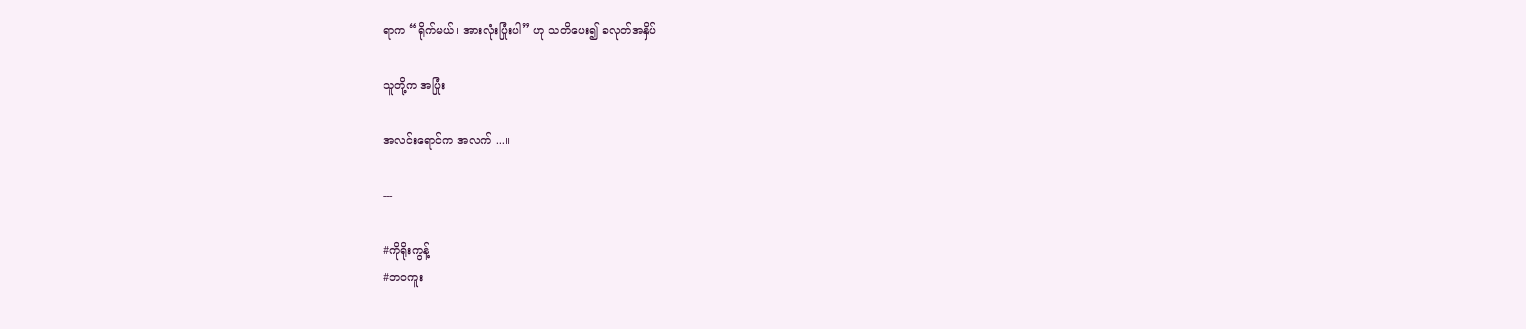ရာက “ရိုက်မယ်၊ အားလုံးပြုံးပါ” ဟု သတိပေး၍ ခလုတ်အနှိပ်

သူတို့က အပြုံး

အလင်းရောင်က အလက် ...။

---

#ကိုရိုးကွန့်
#ဘဝကူး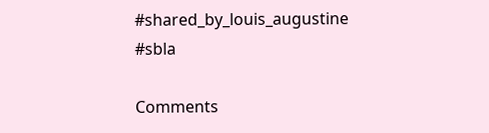#shared_by_louis_augustine
#sbla

Comments